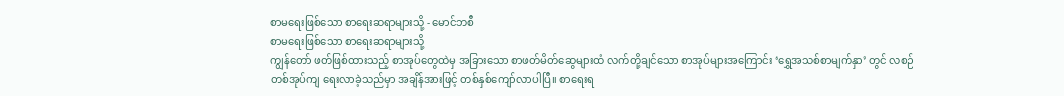စာမရေးဖြစ်သော စာရေးဆရာများသို့ - မောင်ဘစီ
စာမရေးဖြစ်သော စာရေးဆရာများသို့
ကျွန်တော် ဖတ်ဖြစ်ထားသည့် စာအုပ်တွေထဲမှ အခြားသော စာဖတ်မိတ်ဆွေများထံ လက်တို့ချင်သော စာအုပ်များအကြောင်း ‘ရွှေအသစ်စာမျက်နှာ’ တွင် လစဉ် တစ်အုပ်ကျ ရေးလာခဲ့သည်မှာ အချိန်အားဖြင့် တစ်နှစ်ကျော်လာပါပြီ။ စာရေးရ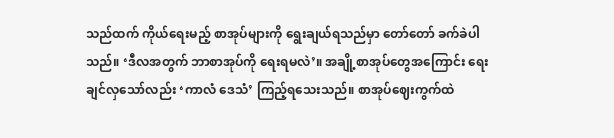သည်ထက် ကိုယ်ရေးမည့် စာအုပ်များကို ရွေးချယ်ရသည်မှာ တော်တော် ခက်ခဲပါသည်။ ‘ဒီလအတွက် ဘာစာအုပ်ကို ရေးရမလဲ’။ အချို့စာအုပ်တွေအကြောင်း ရေးချင်လှသော်လည်း ‘ကာလံ ဒေသံ’ ကြည့်ရသေးသည်။ စာအုပ်ဈေးကွက်ထဲ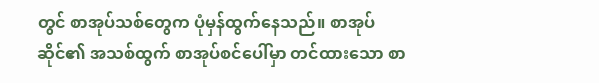တွင် စာအုပ်သစ်တွေက ပုံမှန်ထွက်နေသည်။ စာအုပ်ဆိုင်၏ အသစ်ထွက် စာအုပ်စင်ပေါ်မှာ တင်ထားသော စာ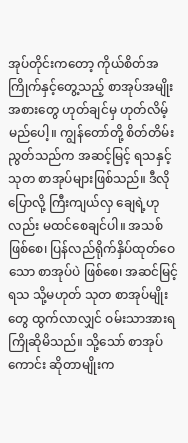အုပ်တိုင်းကတော့ ကိုယ်စိတ်အကြိုက်နှင့်တွေ့သည့် စာအုပ်အမျိုးအစားတွေ ဟုတ်ချင်မှ ဟုတ်လိမ့်မည်ပေါ့။ ကျွန်တော်တို့ စိတ်တိမ်းညွတ်သည်က အဆင့်မြင့် ရသနှင့် သုတ စာအုပ်များဖြစ်သည်။ ဒီလို ပြောလို့ ကြီးကျယ်လှ ချေရဲ့ဟုလည်း မထင်စေချင်ပါ။ အသစ်ဖြစ်စေ၊ ပြန်လည်ရိုက်နှိပ်ထုတ်ဝေသော စာအုပ်ပဲ ဖြစ်စေ၊ အဆင်မြင့် ရသ သို့မဟုတ် သုတ စာအုပ်မျိုးတွေ ထွက်လာလျှင် ဝမ်းသာအားရ ကြိုဆိုမိသည်။ သို့သော် စာအုပ်ကောင်း ဆိုတာမျိုးက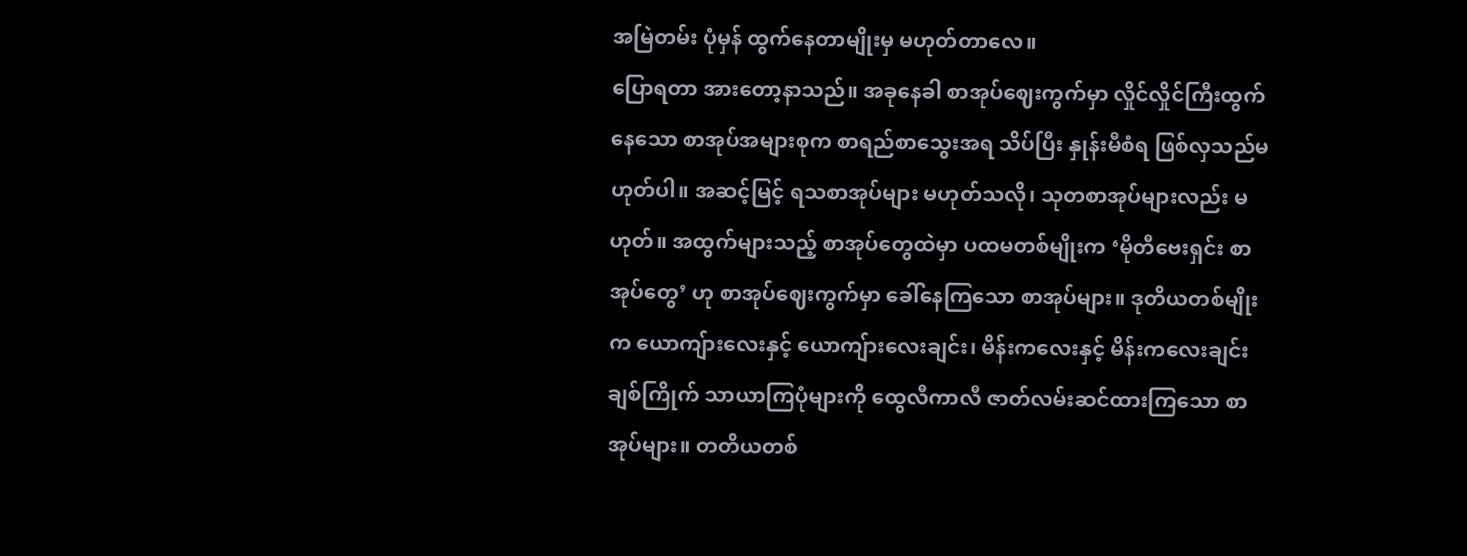အမြဲတမ်း ပုံမှန် ထွက်နေတာမျိုးမှ မဟုတ်တာလေ။
ပြောရတာ အားတော့နာသည်။ အခုနေခါ စာအုပ်ဈေးကွက်မှာ လှိုင်လှိုင်ကြီးထွက်နေသော စာအုပ်အများစုက စာရည်စာသွေးအရ သိပ်ပြီး နှုန်းမီစံရ ဖြစ်လှသည်မဟုတ်ပါ။ အဆင့်မြင့် ရသစာအုပ်များ မဟုတ်သလို၊ သုတစာအုပ်များလည်း မဟုတ်။ အထွက်များသည့် စာအုပ်တွေထဲမှာ ပထမတစ်မျိုးက ‘မိုတီဗေးရှင်း စာအုပ်တွေ’ ဟု စာအုပ်ဈေးကွက်မှာ ခေါ်နေကြသော စာအုပ်များ။ ဒုတိယတစ်မျိုးက ယောကျ်ားလေးနှင့် ယောကျ်ားလေးချင်း၊ မိန်းကလေးနှင့် မိန်းကလေးချင်း ချစ်ကြိုက် သာယာကြပုံများကို ထွေလီကာလီ ဇာတ်လမ်းဆင်ထားကြသော စာအုပ်များ။ တတိယတစ်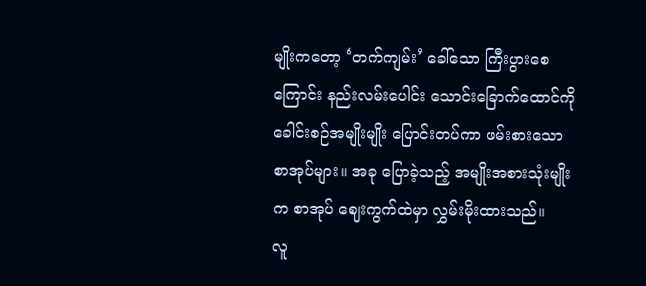မျိုးကတော့ ‘တက်ကျမ်း’ ခေါ်သော ကြီးပွားစေကြောင်း နည်းလမ်းပေါင်း သောင်းခြောက်ထောင်ကို ခေါင်းစဉ်အမျိုးမျိုး ပြောင်းတပ်ကာ ဖမ်းစားသော စာအုပ်များ။ အခု ပြောခဲ့သည့် အမျိုးအစားသုံးမျိုးက စာအုပ် ဈေးကွက်ထဲမှာ လွှမ်းမိုးထားသည်။
လူ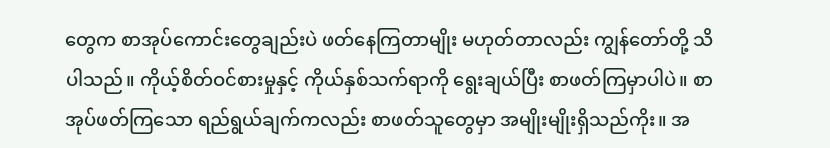တွေက စာအုပ်ကောင်းတွေချည်းပဲ ဖတ်နေကြတာမျိုး မဟုတ်တာလည်း ကျွန်တော်တို့ သိပါသည်။ ကိုယ့်စိတ်ဝင်စားမှုနှင့် ကိုယ်နှစ်သက်ရာကို ရွေးချယ်ပြီး စာဖတ်ကြမှာပါပဲ။ စာအုပ်ဖတ်ကြသော ရည်ရွယ်ချက်ကလည်း စာဖတ်သူတွေမှာ အမျိုးမျိုးရှိသည်ကိုး။ အ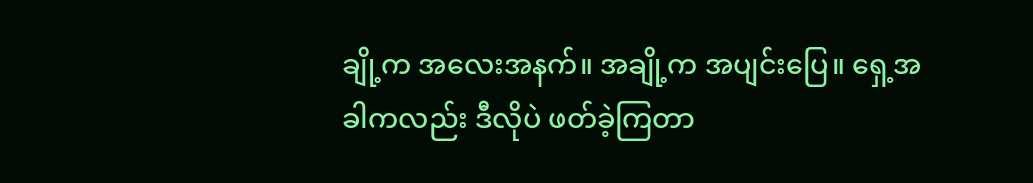ချို့က အလေးအနက်။ အချို့က အပျင်းပြေ။ ရှေ့အခါကလည်း ဒီလိုပဲ ဖတ်ခဲ့ကြတာ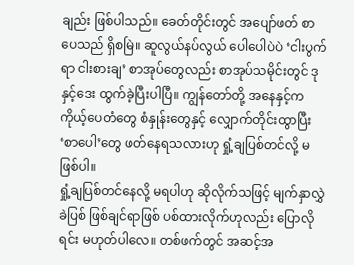ချည်း ဖြစ်ပါသည်။ ခေတ်တိုင်းတွင် အပျော်ဖတ် စာပေသည် ရှိစမြဲ။ ဆူလွယ်နပ်လွယ် ပေါပေါပဲပဲ ‘ငါးပွက်ရာ ငါးစားချ’ စာအုပ်တွေလည်း စာအုပ်သမိုင်းတွင် ဒုနှင့်ဒေး ထွက်ခဲ့ပြီးပါပြီ။ ကျွန်တော်တို့ အနေနှင့်က ကိုယ့်ပေတံတွေ စံနှုန်းတွေနှင့် လျှောက်တိုင်းထွာပြီး ‘စာပေါ’တွေ ဖတ်နေရသလားဟု ရှုံ့ချပြစ်တင်လို့ မဖြစ်ပါ။
ရှုံ့ချပြစ်တင်နေလို့ မရပါဟု ဆိုလိုက်သဖြင့် မျက်နှာလွှဲခဲပြစ် ဖြစ်ချင်ရာဖြစ် ပစ်ထားလိုက်ဟုလည်း ပြောလိုရင်း မဟုတ်ပါလေ။ တစ်ဖက်တွင် အဆင့်အ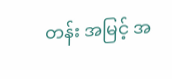တန်း အမြင့် အ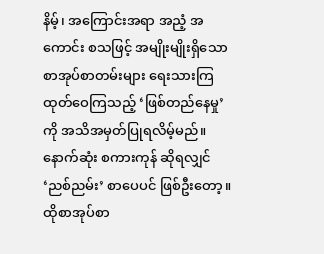နိမ့်၊ အကြောင်းအရာ အညံ့ အကောင်း စသဖြင့် အမျိုးမျိုးရှိသော စာအုပ်စာတမ်းများ ရေးသားကြ ထုတ်ဝေကြသည့် ‘ဖြစ်တည်နေမှု’ကို အသိအမှတ်ပြုရလိမ့်မည်။ နောက်ဆုံး စကားကုန် ဆိုရလျှင် ‘ညစ်ညမ်း’ စာပေပင် ဖြစ်ဦးတော့။ ထိုစာအုပ်စာ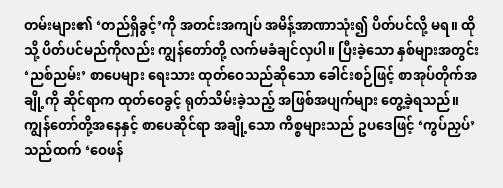တမ်းများ၏ ‘တည်ရှိခွင့်’ကို အတင်းအကျပ် အမိန့်အာဏာသုံး၍ ပိတ်ပင်လို့ မရ။ ထိုသို့ ပိတ်ပင်မည်ကိုလည်း ကျွန်တော်တို့ လက်မခံချင်လှပါ။ ပြီးခဲ့သော နှစ်များအတွင်း ‘ညစ်ညမ်း’ စာပေများ ရေးသား ထုတ်ဝေသည်ဆိုသော ခေါင်းစဉ်ဖြင့် စာအုပ်တိုက်အချို့ကို ဆိုင်ရာက ထုတ်ဝေခွင့် ရုတ်သိမ်းခဲ့သည့် အဖြစ်အပျက်များ တွေ့ခဲ့ရသည်။ ကျွန်တော်တို့အနေနှင့် စာပေဆိုင်ရာ အချို့သော ကိစ္စများသည် ဥပဒေဖြင့် ‘ကွပ်ညှပ်’ သည်ထက် ‘ဝေဖန်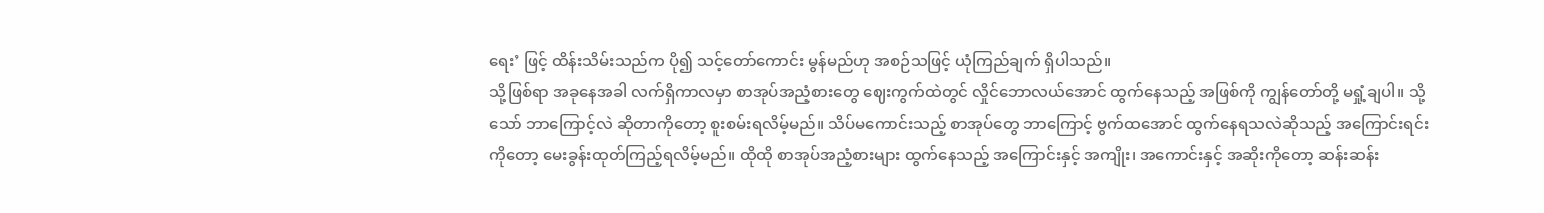ရေး’ ဖြင့် ထိန်းသိမ်းသည်က ပို၍ သင့်တော်ကောင်း မွန်မည်ဟု အစဉ်သဖြင့် ယုံကြည်ချက် ရှိပါသည်။
သို့ဖြစ်ရာ အခုနေအခါ လက်ရှိကာလမှာ စာအုပ်အညံ့စားတွေ ဈေးကွက်ထဲတွင် လှိုင်ဘောလယ်အောင် ထွက်နေသည့် အဖြစ်ကို ကျွန်တော်တို့ မရှုံ့ချပါ။ သို့သော် ဘာကြောင့်လဲ ဆိုတာကိုတော့ စူးစမ်းရလိမ့်မည်။ သိပ်မကောင်းသည့် စာအုပ်တွေ ဘာကြောင့် ဗွက်ထအောင် ထွက်နေရသလဲဆိုသည့် အကြောင်းရင်းကိုတော့ မေးခွန်းထုတ်ကြည့်ရလိမ့်မည်။ ထိုထို စာအုပ်အညံ့စားများ ထွက်နေသည့် အကြောင်းနှင့် အကျိုး၊ အကောင်းနှင့် အဆိုးကိုတော့ ဆန်းဆန်း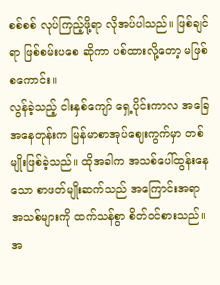စစ်စစ် လုပ်ကြည့်ဖို့ရာ လိုအပ်ပါသည်။ ဖြစ်ချင်ရာ ဖြစ်စမ်းပစေ ဆိုကာ ပစ်ထားလို့တော့ မဖြစ်စကောင်း။
လွန်ခဲ့သည့် ငါးနှစ်ကျော် ရှေ့ပိုင်းကာလ အခြေအနေတုန်းက မြန်မာစာအုပ်ဈေးကွက်မှာ တစ်မျိုးဖြစ်ခဲ့သည်။ ထိုအခါက အသစ်ပေါ်ထွန်းနေသော စာဖတ်မျိုးဆက်သည် အကြောင်းအရာ အသစ်များကို ထက်သန်စွာ စိတ်ဝင်စားသည်။ အ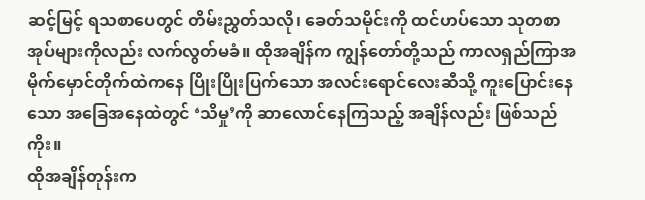ဆင့်မြင့် ရသစာပေတွင် တိမ်းညွှတ်သလို၊ ခေတ်သမိုင်းကို ထင်ဟပ်သော သုတစာအုပ်များကိုလည်း လက်လွတ်မခံ။ ထိုအချိန်က ကျွန်တော်တို့သည် ကာလရှည်ကြာအမိုက်မှောင်တိုက်ထဲကနေ ပြိုးပြိုးပြက်သော အလင်းရောင်လေးဆီသို့ ကူးပြောင်းနေသော အခြေအနေထဲတွင် ‘သိမှု’ကို ဆာလောင်နေကြသည့် အချိန်လည်း ဖြစ်သည်ကိုး။
ထိုအချိန်တုန်းက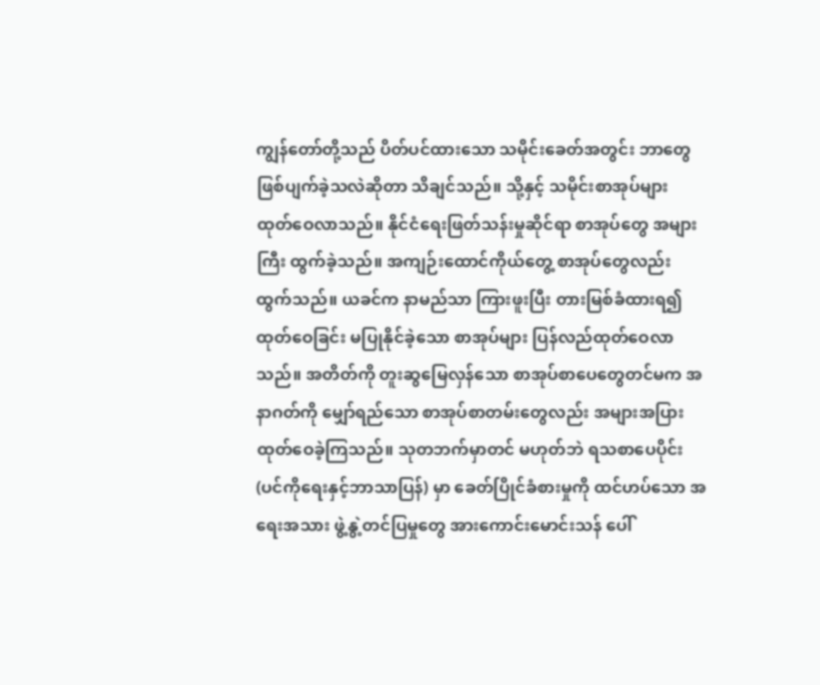ကျွန်တော်တို့သည် ပိတ်ပင်ထားသော သမိုင်းခေတ်အတွင်း ဘာတွေ ဖြစ်ပျက်ခဲ့သလဲဆိုတာ သိချင်သည်။ သို့နှင့် သမိုင်းစာအုပ်များ ထုတ်ဝေလာသည်။ နိုင်ငံရေးဖြတ်သန်းမှုဆိုင်ရာ စာအုပ်တွေ အများကြီး ထွက်ခဲ့သည်။ အကျဉ်းထောင်ကိုယ်တွေ့ စာအုပ်တွေလည်း ထွက်သည်။ ယခင်က နာမည်သာ ကြားဖူးပြီး တားမြစ်ခံထားရ၍ ထုတ်ဝေခြင်း မပြုနိုင်ခဲ့သော စာအုပ်များ ပြန်လည်ထုတ်ဝေလာသည်။ အတိတ်ကို တူးဆွမြေလှန်သော စာအုပ်စာပေတွေတင်မက အနာဂတ်ကို မျှော်ရည်သော စာအုပ်စာတမ်းတွေလည်း အများအပြား ထုတ်ဝေခဲ့ကြသည်။ သုတဘက်မှာတင် မဟုတ်ဘဲ ရသစာပေပိုင်း (ပင်ကိုရေးနှင့်ဘာသာပြန်) မှာ ခေတ်ပြိုင်ခံစားမှုကို ထင်ဟပ်သော အရေးအသား ဖွဲ့နွဲ့တင်ပြမှုတွေ အားကောင်းမောင်းသန် ပေါ်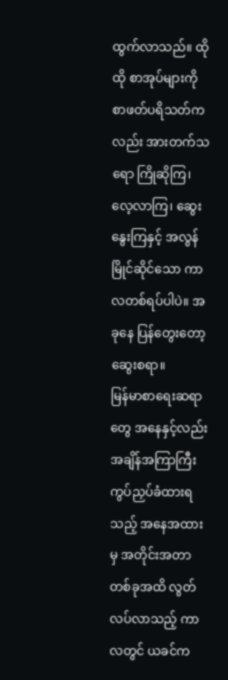ထွက်လာသည်။ ထိုထို စာအုပ်များကို စာဖတ်ပရိသတ်ကလည်း အားတက်သရော ကြိုဆိုကြ၊ လေ့လာကြ၊ ဆွေးနွေးကြနှင့် အလွန်မြိုင်ဆိုင်သော ကာလတစ်ရပ်ပါပဲ။ အခုနေ ပြန်တွေးတော့ ဆွေးစရာ။
မြန်မာစာရေးဆရာတွေ အနေနှင့်လည်း အချိန်အကြာကြီး ကွပ်ညှပ်ခံထားရသည့် အနေအထားမှ အတိုင်းအတာ တစ်ခုအထိ လွတ်လပ်လာသည့် ကာလတွင် ယခင်က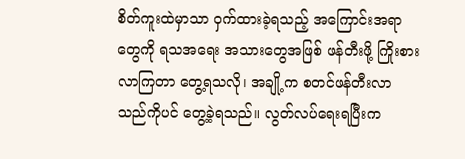စိတ်ကူးထဲမှာသာ ဝှက်ထားခဲ့ရသည့် အကြောင်းအရာတွေကို ရသအရေး အသားတွေအဖြစ် ဖန်တီးဖို့ ကြိုးစားလာကြတာ တွေ့ရသလို၊ အချို့က စတင်ဖန်တီးလာသည်ကိုပင် တွေ့ခဲ့ရသည်။ လွတ်လပ်ရေးရပြီးက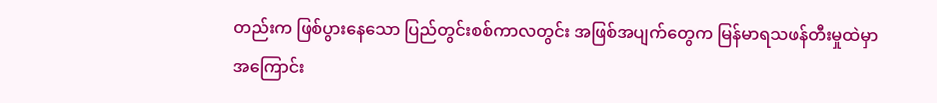တည်းက ဖြစ်ပွားနေသော ပြည်တွင်းစစ်ကာလတွင်း အဖြစ်အပျက်တွေက မြန်မာရသဖန်တီးမှုထဲမှာ အကြောင်း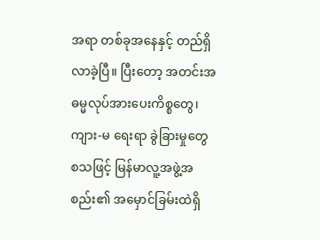အရာ တစ်ခုအနေနှင့် တည်ရှိလာခဲ့ပြီ။ ပြီးတော့ အတင်းအဓမ္မလုပ်အားပေးကိစ္စတွေ၊ ကျား-မ ရေးရာ ခွဲခြားမှုတွေ စသဖြင့် မြန်မာလူ့အဖွဲ့အစည်း၏ အမှောင်ခြမ်းထဲရှိ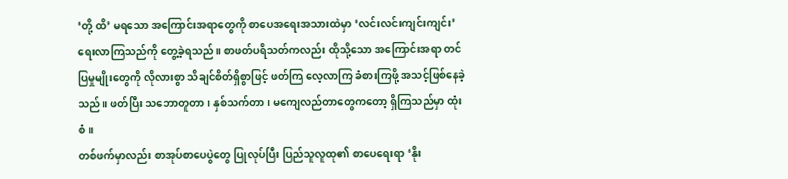‘တို့ ထိ’ မရသော အကြောင်းအရာတွေကို စာပေအရေးအသားထဲမှာ ‘လင်းလင်းကျင်းကျင်း’ ရေးလာကြသည်ကို တွေ့ခဲ့ရသည်။ စာဖတ်ပရိသတ်ကလည်း ထိုသို့သော အကြောင်းအရာ တင်ပြမှုမျိုးတွေကို လိုလားစွာ သိချင်စိတ်ရှိစွာဖြင့် ဖတ်ကြ လေ့လာကြ ခံစားကြဖို့ အသင့်ဖြစ်နေခဲ့သည်။ ဖတ်ပြီး သဘောတူတာ၊ နှစ်သက်တာ၊ မကျေလည်တာတွေကတော့ ရှိကြသည်မှာ ထုံးစံ။
တစ်ဖက်မှာလည်း စာအုပ်စာပေပွဲတွေ ပြုလုပ်ပြီး ပြည်သူလူထု၏ စာပေရေးရာ ‘နိုး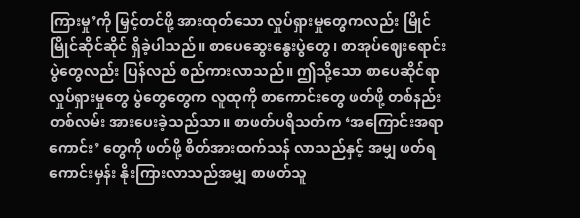ကြားမှု’ကို မြှင့်တင်ဖို့ အားထုတ်သော လှုပ်ရှားမှုတွေကလည်း မြိုင်မြိုင်ဆိုင်ဆိုင် ရှိခဲ့ပါသည်။ စာပေဆွေးနွေးပွဲတွေ၊ စာအုပ်ဈေးရောင်းပွဲတွေလည်း ပြန်လည် စည်ကားလာသည်။ ဤသို့သော စာပေဆိုင်ရာလှုပ်ရှားမှုတွေ ပွဲတွေတွေက လူထုကို စာကောင်းတွေ ဖတ်ဖို့ တစ်နည်းတစ်လမ်း အားပေးခဲ့သည်သာ။ စာဖတ်ပရိသတ်က ‘အကြောင်းအရာကောင်း’ တွေကို ဖတ်ဖို့ စိတ်အားထက်သန် လာသည်နှင့် အမျှ ဖတ်ရကောင်းမှန်း နိုးကြားလာသည်အမျှ စာဖတ်သူ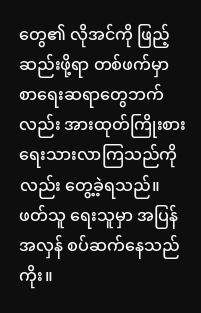တွေ၏ လိုအင်ကို ဖြည့်ဆည်းဖို့ရာ တစ်ဖက်မှာ စာရေးဆရာတွေဘက်လည်း အားထုတ်ကြိုးစား ရေးသားလာကြသည်ကိုလည်း တွေ့ခဲ့ရသည်။ ဖတ်သူ ရေးသူမှာ အပြန်အလှန် စပ်ဆက်နေသည်ကိုး။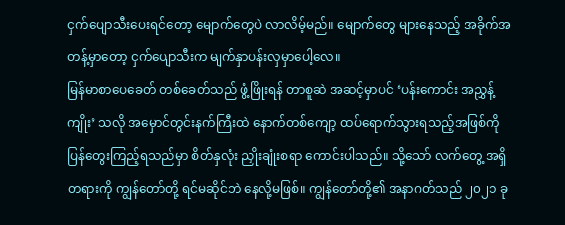ငှက်ပျောသီးပေးရင်တော့ မျောက်တွေပဲ လာလိမ့်မည်။ မျောက်တွေ များနေသည့် အခိုက်အတန့်မှာတော့ ငှက်ပျောသီးက မျက်နှာပန်းလှမှာပေါ့လေ။
မြန်မာစာပေခေတ် တစ်ခေတ်သည် ဖွံ့ဖြိုးရန် တာစူဆဲ အဆင့်မှာပင် ‘ပန်းကောင်း အညွှန့်ကျိုး’ သလို အမှောင်တွင်းနက်ကြီးထဲ နောက်တစ်ကျော့ ထပ်ရောက်သွားရသည့်အဖြစ်ကို ပြန်တွေးကြည့်ရသည်မှာ စိတ်နှလုံး ညှိုးချုံးစရာ ကောင်းပါသည်။ သို့သော် လက်တွေ့ အရှိတရားကို ကျွန်တော်တို့ ရင်မဆိုင်ဘဲ နေလို့မဖြစ်။ ကျွန်တော်တို့၏ အနာဂတ်သည် ၂၀၂၁ ခု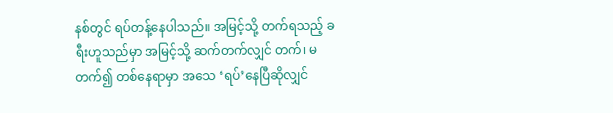နစ်တွင် ရပ်တန့်နေပါသည်။ အမြင့်သို့ တက်ရသည့် ခရီးဟူသည်မှာ အမြင့်သို့ ဆက်တက်လျှင် တက်၊ မတက်၍ တစ်နေရာမှာ အသေ ‘ရပ်’နေပြီဆိုလျှင်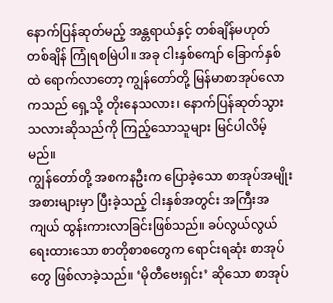နောက်ပြန်ဆုတ်မည့် အန္တရာယ်နှင့် တစ်ချိန်မဟုတ် တစ်ချိန် ကြုံရစမြဲပါ။ အခု ငါးနှစ်ကျော် ခြောက်နှစ်ထဲ ရောက်လာတော့ ကျွန်တော်တို့ မြန်မာစာအုပ်လောကသည် ရှေ့သို့ တိုးနေသလား၊ နောက်ပြန်ဆုတ်သွားသလားဆိုသည်ကို ကြည့်သောသူများ မြင်ပါလိမ့်မည်။
ကျွန်တော်တို့ အစကနဦးက ပြောခဲ့သော စာအုပ်အမျိုးအစားများမှာ ပြီးခဲ့သည့် ငါးနှစ်အတွင်း အကြီးအကျယ် ထွန်းကားလာခြင်းဖြစ်သည်။ ခပ်လွယ်လွယ်ရေးထားသော စာတိုစာစတွေက ရောင်းရဆုံး စာအုပ်တွေ ဖြစ်လာခဲ့သည်။ ‘မိုတီဗေးရှင်း’ ဆိုသော စာအုပ်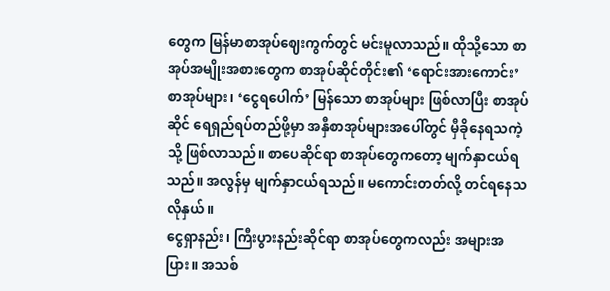တွေက မြန်မာစာအုပ်ဈေးကွက်တွင် မင်းမူလာသည်။ ထိုသို့သော စာအုပ်အမျိုးအစားတွေက စာအုပ်ဆိုင်တိုင်း၏ ‘ရောင်းအားကောင်း’ စာအုပ်များ၊ ‘ငွေရပေါက်’ မြန်သော စာအုပ်များ ဖြစ်လာပြီး စာအုပ်ဆိုင် ရေရှည်ရပ်တည်ဖို့မှာ အနှီစာအုပ်များအပေါ်တွင် မှီခိုနေရသကဲ့သို့ ဖြစ်လာသည်။ စာပေဆိုင်ရာ စာအုပ်တွေကတော့ မျက်နှာငယ်ရသည်။ အလွန်မှ မျက်နှာငယ်ရသည်။ မကောင်းတတ်လို့ တင်ရနေသလိုနှယ်။
ငွေရှာနည်း၊ ကြီးပွားနည်းဆိုင်ရာ စာအုပ်တွေကလည်း အများအပြား။ အသစ်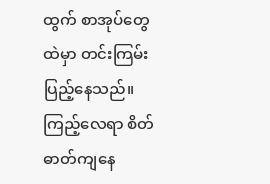ထွက် စာအုပ်တွေထဲမှာ တင်းကြမ်း ပြည့်နေသည်။ ကြည့်လေရာ စိတ်ဓာတ်ကျနေ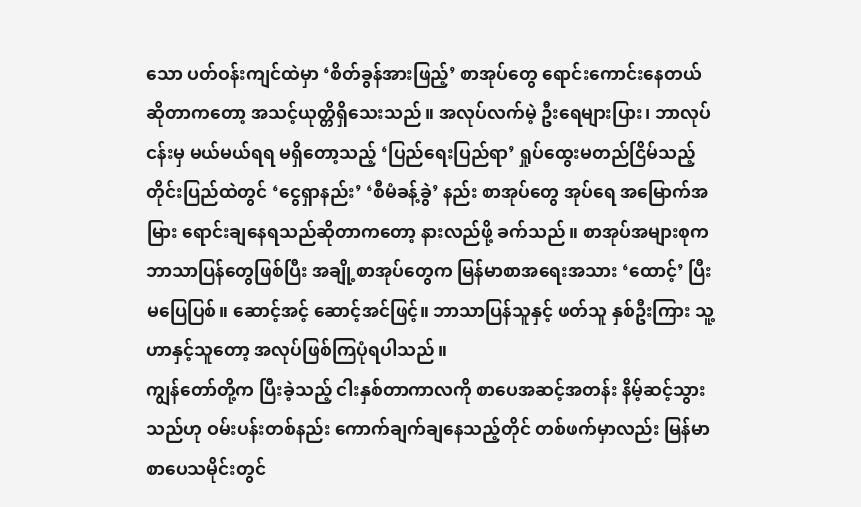သော ပတ်ဝန်းကျင်ထဲမှာ ‘စိတ်ခွန်အားဖြည့်’ စာအုပ်တွေ ရောင်းကောင်းနေတယ် ဆိုတာကတော့ အသင့်ယုတ္တိရှိသေးသည်။ အလုပ်လက်မဲ့ ဦးရေများပြား၊ ဘာလုပ်ငန်းမှ မယ်မယ်ရရ မရှိတော့သည့် ‘ပြည်ရေးပြည်ရာ’ ရှုပ်ထွေးမတည်ငြိမ်သည့် တိုင်းပြည်ထဲတွင် ‘ငွေရှာနည်း’ ‘စီမံခန့်ခွဲ’ နည်း စာအုပ်တွေ အုပ်ရေ အမြောက်အမြား ရောင်းချနေရသည်ဆိုတာကတော့ နားလည်ဖို့ ခက်သည်။ စာအုပ်အများစုက ဘာသာပြန်တွေဖြစ်ပြီး အချို့စာအုပ်တွေက မြန်မာစာအရေးအသား ‘ထောင့်’ ပြီး မပြေပြစ်။ ဆောင့်အင့် ဆောင့်အင်ဖြင့်။ ဘာသာပြန်သူနှင့် ဖတ်သူ နှစ်ဦးကြား သူ့ဟာနှင့်သူတော့ အလုပ်ဖြစ်ကြပုံရပါသည်။
ကျွန်တော်တို့က ပြီးခဲ့သည့် ငါးနှစ်တာကာလကို စာပေအဆင့်အတန်း နိမ့်ဆင့်သွားသည်ဟု ဝမ်းပန်းတစ်နည်း ကောက်ချက်ချနေသည့်တိုင် တစ်ဖက်မှာလည်း မြန်မာစာပေသမိုင်းတွင်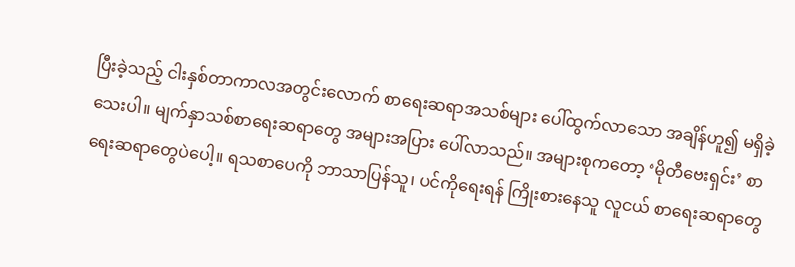ပြီးခဲ့သည့် ငါးနှစ်တာကာလအတွင်းလောက် စာရေးဆရာအသစ်များ ပေါ်ထွက်လာသော အချိန်ဟူ၍ မရှိခဲ့သေးပါ။ မျက်နှာသစ်စာရေးဆရာတွေ အများအပြား ပေါ်လာသည်။ အများစုကတော့ ‘မိုတီဗေးရှင်း’ စာရေးဆရာတွေပဲပေါ့။ ရသစာပေကို ဘာသာပြန်သူ၊ ပင်ကိုရေးရန် ကြိုးစားနေသူ လူငယ် စာရေးဆရာတွေ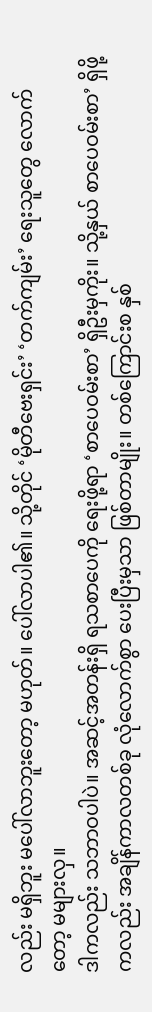လည်း မရှိဘူး မပေါ်လာဘူးတော့ မဟုတ်။ ပေါ်လာပါ၏။ သို့တိုင် ‘မိုတီဗေးရှင်း’ ‘တက်ကျမ်း’ ရေးသူတွေ လောက်တော့ မများလှ။
ဒါကလည်း သဘာဝပါပဲ။ အဆင့်အတန်းရှိ ရသစာပေကို ရေးဖို့ရာ ‘စာပေဝမ်းစာ’ ရှိဦးမှကိုး။ သို့နှယ် စာပေဝမ်းစာ’ ရှိဖို့ ကလည်း အချိန်ကာလတစ်ခု လုံလောက်စွာ ပေးပြီးမှသာ ဖြစ်တာမျိုး။ တစ်ကြောင်းစ နှစ်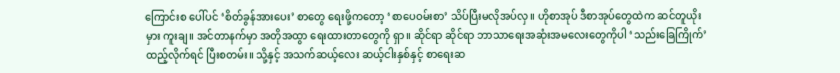ကြောင်းစ ပေါ်ပင် ‘စိတ်ခွန်အားပေး’ စာတွေ ရေးဖို့ကတော့ ‘စာပေဝမ်းစာ’ သိပ်ပြီးမလိုအပ်လှ။ ဟိုစာအုပ် ဒီစာအုပ်တွေထဲက ဆင်တူယိုးမှား ကူးချ။ အင်တာနက်မှာ အတိုအထွာ ရေးထားတာတွေကို ရှာ။ ဆိုင်ရာ ဆိုင်ရာ ဘာသာရေးအဆုံးအမလေးတွေကိုပါ ‘သည်းခြေကြိုက်’ ထည့်လိုက်ရင် ပြီးစတမ်း။ သို့နှင့် အသက်ဆယ့်လေး ဆယ့်ငါးနှစ်နှင့် စာရေးဆ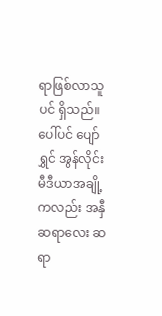ရာဖြစ်လာသူပင် ရှိသည်။ ပေါ်ပင် ပျော်ရွှင် အွန်လိုင်းမီဒီယာအချို့ကလည်း အနှီ ဆရာလေး ဆရာ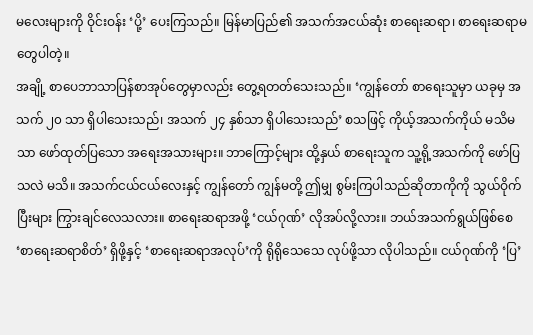မလေးများကို ဝိုင်းဝန်း ‘ပို့’ ပေးကြသည်။ မြန်မာပြည်၏ အသက်အငယ်ဆုံး စာရေးဆရာ၊ စာရေးဆရာမ တွေပါတဲ့။
အချို့ စာပေဘာသာပြန်စာအုပ်တွေမှာလည်း တွေ့ရတတ်သေးသည်။ ‘ကျွန်တော် စာရေးသူမှာ ယခုမှ အသက် ၂၀ သာ ရှိပါသေးသည်၊ အသက် ၂၄ နှစ်သာ ရှိပါသေးသည်’ စသဖြင့် ကိုယ့်အသက်ကိုယ် မသိမသာ ဖော်ထုတ်ပြသော အရေးအသားများ။ ဘာကြောင့်များ ထို့နှယ် စာရေးသူက သူ့ရို့အသက်ကို ဖော်ပြသလဲ မသိ။ အသက်ငယ်ငယ်လေးနှင့် ကျွန်တော် ကျွန်မတို့ ဤမျှ စွမ်းကြပါသည်ဆိုတာကိုကို သွယ်ဝိုက်ပြီးများ ကြွားချင်လေသလား။ စာရေးဆရာအဖို့ ‘ငယ်ဂုဏ်’ လိုအပ်လို့လား။ ဘယ်အသက်ရွယ်ဖြစ်စေ ‘စာရေးဆရာစိတ်’ ရှိဖို့နှင့် ‘စာရေးဆရာအလုပ်’ကို ရိုရိုသေသေ လုပ်ဖို့သာ လိုပါသည်။ ငယ်ဂုဏ်ကို ‘ပြ’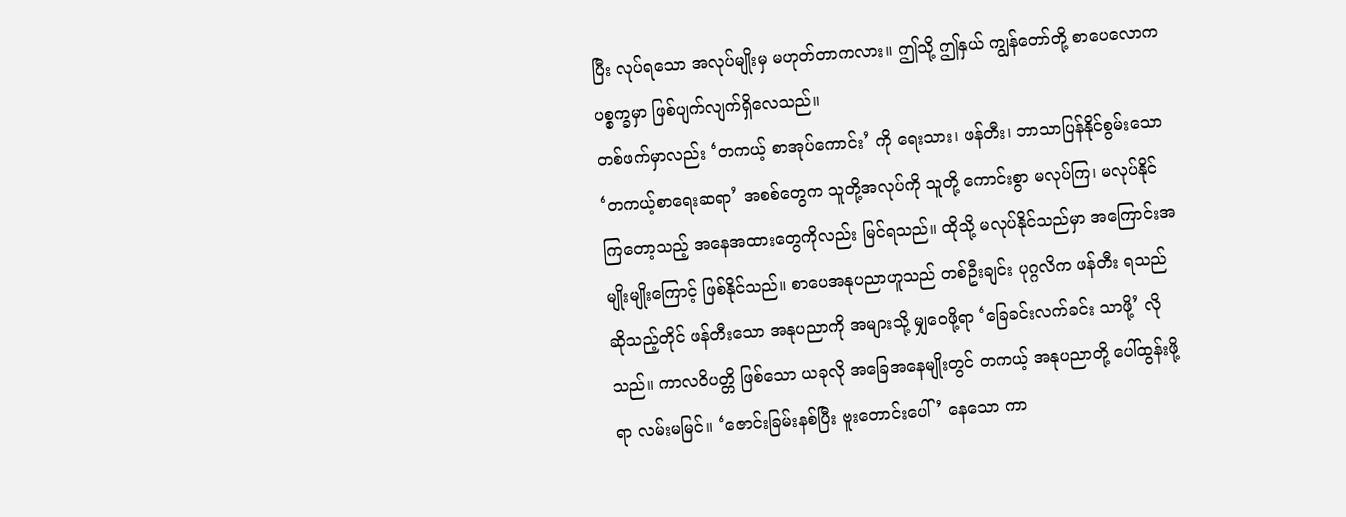ပြီး လုပ်ရသော အလုပ်မျိုးမှ မဟုတ်တာကလား။ ဤသို့ ဤနှယ် ကျွန်တော်တို့ စာပေလောက ပစ္စက္ခမှာ ဖြစ်ပျက်လျက်ရှိလေသည်။
တစ်ဖက်မှာလည်း ‘တကယ့် စာအုပ်ကောင်း’ ကို ရေးသား၊ ဖန်တီး၊ ဘာသာပြန်နိုင်စွမ်းသော ‘တကယ့်စာရေးဆရာ’ အစစ်တွေက သူတို့အလုပ်ကို သူတို့ ကောင်းစွာ မလုပ်ကြ၊ မလုပ်နိုင်ကြတော့သည့် အနေအထားတွေကိုလည်း မြင်ရသည်။ ထိုသို့ မလုပ်နိုင်သည်မှာ အကြောင်းအမျိုးမျိုးကြောင့် ဖြစ်နိုင်သည်။ စာပေအနုပညာဟူသည် တစ်ဦးချင်း ပုဂ္ဂလိက ဖန်တီး ရသည် ဆိုသည့်တိုင် ဖန်တီးသော အနုပညာကို အများသို့ မျှဝေဖို့ရာ ‘ခြေခင်းလက်ခင်း သာဖို့’ လိုသည်။ ကာလဝိပတ္တိ ဖြစ်သော ယခုလို အခြေအနေမျိုးတွင် တကယ့် အနုပညာတို့ ပေါ်ထွန်းဖို့ရာ လမ်းမမြင်။ ‘ဇောင်းခြမ်းနစ်ပြီး ဗူးတောင်းပေါ်’ နေသော ကာ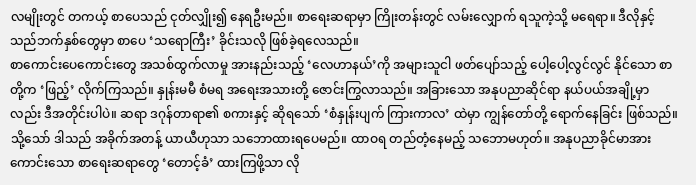လမျိုးတွင် တကယ့် စာပေသည် ငုတ်လျှိုး၍ နေရဦးမည်။ စာရေးဆရာမှာ ကြိုးတန်းတွင် လမ်းလျှောက် ရသူကဲ့သို့ မရေရာ။ ဒီလိုနှင့် သည်ဘက်နှစ်တွေမှာ စာပေ ‘သရောကြီး’ ခိုင်းသလို ဖြစ်ခဲ့ရလေသည်။
စာကောင်းပေကောင်းတွေ အသစ်ထွက်လာမှု အားနည်းသည့် ‘လေဟာနယ်’ကို အများသူငါ ဖတ်ပျော်သည့် ပေါ့ပေါ့လွင်လွင် နိုင်သော စာတို့က ‘ဖြည့်’ လိုက်ကြသည်။ နှုန်းမမီ စံမရ အရေးအသားတို့ ဇောင်းကြွလာသည်။ အခြားသော အနုပညာဆိုင်ရာ နယ်ပယ်အချို့မှာလည်း ဒီအတိုင်းပါပဲ။ ဆရာ ဒဂုန်တာရာ၏ စကားနှင့် ဆိုရသော် ‘စံနှုန်းပျက် ကြားကာလ’ ထဲမှာ ကျွန်တော်တို့ ရောက်နေခြင်း ဖြစ်သည်။ သို့သော် ဒါသည် အခိုက်အတန့် ယာယီဟုသာ သဘောထားရပေမည်။ ထာဝရ တည်တံ့နေမည့် သဘောမဟုတ်။ အနုပညာခိုင်မာအားကောင်းသော စာရေးဆရာတွေ ‘တောင့်ခံ’ ထားကြဖို့သာ လို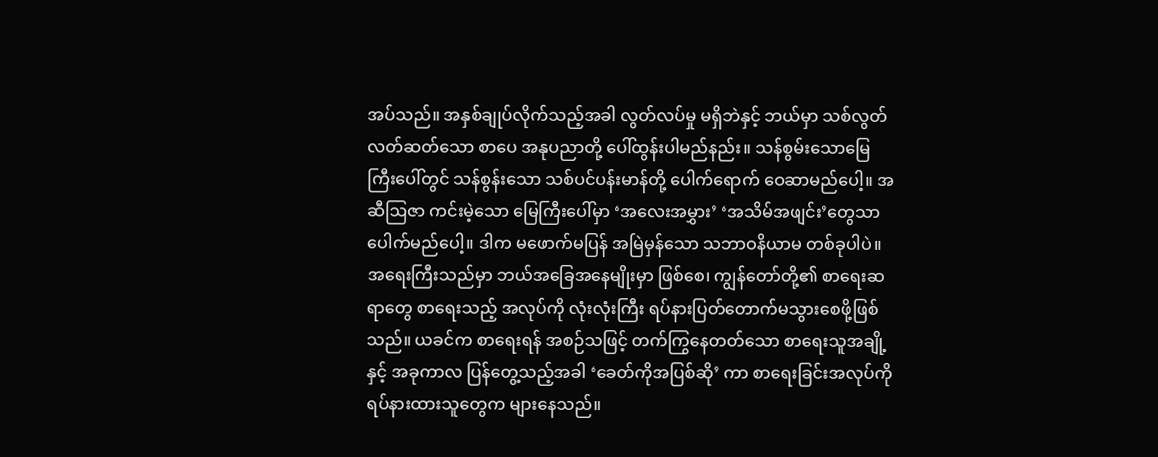အပ်သည်။ အနှစ်ချုပ်လိုက်သည့်အခါ လွတ်လပ်မှု မရှိဘဲနှင့် ဘယ်မှာ သစ်လွတ်လတ်ဆတ်သော စာပေ အနုပညာတို့ ပေါ်ထွန်းပါမည်နည်း။ သန်စွမ်းသောမြေကြီးပေါ်တွင် သန်စွန်းသော သစ်ပင်ပန်းမာန်တို့ ပေါက်ရောက် ဝေဆာမည်ပေါ့။ အဆီဩဇာ ကင်းမဲ့သော မြေကြီးပေါ်မှာ ‘အလေးအမွှား’ ‘အသိမ်အဖျင်း’တွေသာ ပေါက်မည်ပေါ့။ ဒါက မဖောက်မပြန် အမြဲမှန်သော သဘာဝနိယာမ တစ်ခုပါပဲ။
အရေးကြီးသည်မှာ ဘယ်အခြေအနေမျိုးမှာ ဖြစ်စေ၊ ကျွန်တော်တို့၏ စာရေးဆရာတွေ စာရေးသည့် အလုပ်ကို လုံးလုံးကြီး ရပ်နားပြတ်တောက်မသွားစေဖို့ဖြစ်သည်။ ယခင်က စာရေးရန် အစဉ်သဖြင့် တက်ကြွနေတတ်သော စာရေးသူအချို့နှင့် အခုကာလ ပြန်တွေ့သည့်အခါ ‘ခေတ်ကိုအပြစ်ဆို’ ကာ စာရေးခြင်းအလုပ်ကို ရပ်နားထားသူတွေက များနေသည်။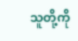သူတို့ကို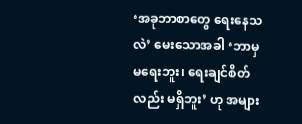‘အခုဘာစာတွေ ရေးနေသလဲ’ မေးသောအခါ ‘ဘာမှ မရေးဘူး၊ ရေးချင်စိတ်လည်း မရှိဘူး’ ဟု အများ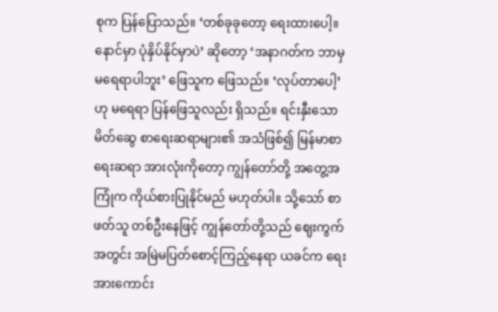စုက ပြန်ပြောသည်။ ‘တစ်ခုခုတော့ ရေးထားပေါ့။ နောင်မှာ ပုံနှိပ်နိုင်မှာပဲ’ ဆိုတော့ ‘အနာဂတ်က ဘာမှ မရေရာပါဘူး’ ဖြေသူက ဖြေသည်။ ‘လုပ်တာပေါ့’ ဟု မရေရာ ပြန်ဖြေသူလည်း ရှိသည်။ ရင်းနှီးသော မိတ်ဆွေ စာရေးဆရာများ၏ အသံဖြစ်၍ မြန်မာစာရေးဆရာ အားလုံးကိုတော့ ကျွန်တော်တို့ အတွေ့အကြုံက ကိုယ်စားပြုနိုင်မည် မဟုတ်ပါ။ သို့သော် စာဖတ်သူ တစ်ဦးနေဖြင့် ကျွန်တော်တို့သည် ဈေးကွက်အတွင်း အမြဲမပြတ်စောင့်ကြည့်နေရာ ယခင်က ရေးအားကောင်း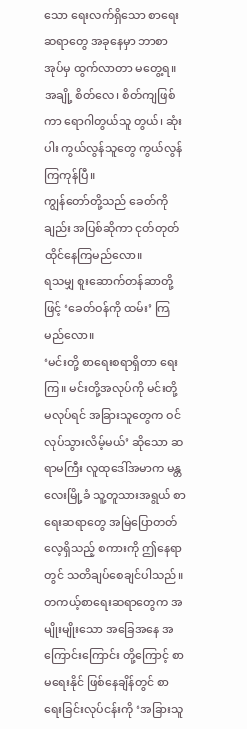သော ရေးလက်ရှိသော စာရေးဆရာတွေ အခုနေမှာ ဘာစာအုပ်မှ ထွက်လာတာ မတွေ့ရ။ အချို့ စိတ်လေ၊ စိတ်ကျဖြစ်ကာ ရောဂါတွယ်သူ တွယ်၊ ဆုံးပါး ကွယ်လွန်သူတွေ ကွယ်လွန်ကြကုန်ပြီ။
ကျွန်တော်တို့သည် ခေတ်ကိုချည်း အပြစ်ဆိုကာ ငုတ်တုတ်ထိုင်နေကြမည်လော။
ရသမျှ စူးဆောက်တန်ဆာတို့ဖြင့် ‘ခေတ်ဝန်ကို ထမ်း’ ကြမည်လော။
‘မင်းတို့ စာရေးစရာရှိတာ ရေးကြ။ မင်းတို့အလုပ်ကို မင်းတို့ မလုပ်ရင် အခြားသူတွေက ဝင်လုပ်သွားလိမ့်မယ်’ ဆိုသော ဆရာမကြီး လူထုဒေါ်အမာက မန္တလေးမြို့ခံ သူ့တူသားအရွယ် စာရေးဆရာတွေ အမြဲပြောတတ်လေ့ရှိသည့် စကားကို ဤနေရာတွင် သတိချပ်စေချင်ပါသည်။ တကယ့်စာရေးဆရာတွေက အမျိုးမျိုးသော အခြေအနေ အကြောင်းကြောင်း တို့ကြောင့် စာမရေးနိုင် ဖြစ်နေချိန်တွင် စာရေးခြင်းလုပ်ငန်းကို ‘အခြားသူ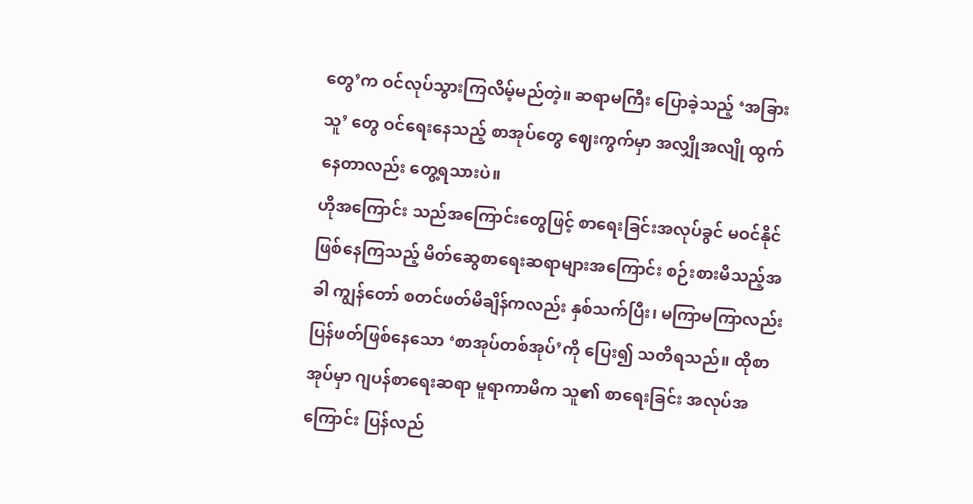တွေ’က ဝင်လုပ်သွားကြလိမ့်မည်တဲ့။ ဆရာမကြီး ပြောခဲ့သည့် ‘အခြားသူ’ တွေ ဝင်ရေးနေသည့် စာအုပ်တွေ ဈေးကွက်မှာ အလျှိုအလျို ထွက်နေတာလည်း တွေ့ရသားပဲ။
ဟိုအကြောင်း သည်အကြောင်းတွေဖြင့် စာရေးခြင်းအလုပ်ခွင် မဝင်နိုင် ဖြစ်နေကြသည့် မိတ်ဆွေစာရေးဆရာများအကြောင်း စဉ်းစားမိသည့်အခါ ကျွန်တော် စတင်ဖတ်မိချိန်ကလည်း နှစ်သက်ပြီး၊ မကြာမကြာလည်း ပြန်ဖတ်ဖြစ်နေသော ‘စာအုပ်တစ်အုပ်’ကို ပြေး၍ သတိရသည်။ ထိုစာအုပ်မှာ ဂျပန်စာရေးဆရာ မူရာကာမိက သူ၏ စာရေးခြင်း အလုပ်အကြောင်း ပြန်လည်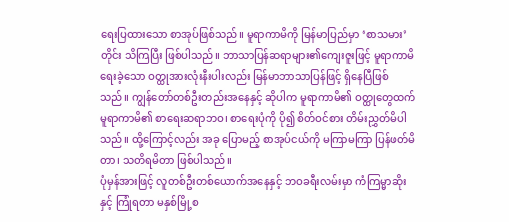ရေးပြထားသော စာအုပ်ဖြစ်သည်။ မူရာကာမိကို မြန်မာပြည်မှာ ‘စာသမား’တိုင်း သိကြပြီး ဖြစ်ပါသည်။ ဘာသာပြန်ဆရာများ၏ကျေးဇူးဖြင့် မူရာကာမိ ရေးခဲ့သော ဝတ္ထုအားလုံးနီးပါးလည်း မြန်မာဘာသာပြန်ဖြင့် ရှိနေပြီဖြစ်သည်။ ကျွန်တော်တစ်ဦးတည်းအနေနှင့် ဆိုပါက မူရာကာမိ၏ ဝတ္ထုတွေထက် မူရာကာမိ၏ စာရေးဆရာဘဝ၊ စာရေးပုံကို ပို၍ စိတ်ဝင်စား တိမ်းညွှတ်မိပါသည်။ ထို့ကြောင့်လည်း အခု ပြောမည့် စာအုပ်ငယ်ကို မကြာမကြာ ပြန်ဖတ်မိတာ၊ သတိရမိတာ ဖြစ်ပါသည်။
ပုံမှန်အားဖြင့် လူတစ်ဦးတစ်ယောက်အနေနှင့် ဘဝခရီးလမ်းမှာ ကံကြမ္မာဆိုးနှင့် ကြုံရတာ မနှစ်မြို့စ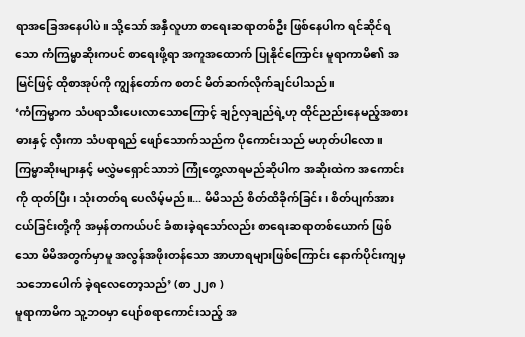ရာအခြေအနေပါပဲ။ သို့သော် အနှီလူဟာ စာရေးဆရာတစ်ဦး ဖြစ်နေပါက ရင်ဆိုင်ရသော ကံကြမ္မာဆိုးကပင် စာရေးဖို့ရာ အကူအထောက် ပြုနိုင်ကြောင်း မူရာကာမိ၏ အမြင်ဖြင့် ထိုစာအုပ်ကို ကျွန်တော်က စတင် မိတ်ဆက်လိုက်ချင်ပါသည်။
‘ကံကြမ္မာက သံပရာသီးပေးလာသောကြောင့် ချဉ်လှချည်ရဲ့ဟု ထိုင်ညည်းနေမည့်အစား ဓားနှင့် လှီးကာ သံပရာရည် ဖျော်သောက်သည်က ပိုကောင်းသည် မဟုတ်ပါလော။ ကြမ္မာဆိုးများနှင့် မလွှဲမရှောင်သာဘဲ ကြုံတွေ့လာရမည်ဆိုပါက အဆိုးထဲက အကောင်းကို ထုတ်ပြီး၊ သုံးတတ်ရ ပေလိမ့်မည်။... မိမိသည် စိတ်ထိခိုက်ခြင်း၊ စိတ်ပျက်အားငယ်ခြင်းတို့ကို အမှန်တကယ်ပင် ခံစားခဲ့ရသော်လည်း စာရေးဆရာတစ်ယောက် ဖြစ်သော မိမိအတွက်မှာမူ အလွန်အဖိုးတန်သော အာဟာရများဖြစ်ကြောင်း နောက်ပိုင်းကျမှ သဘောပေါက် ခဲ့ရလေတော့သည်’ (စာ ၂၂၈ )
မူရာကာမိက သူ့ဘဝမှာ ပျော်စရာကောင်းသည့် အ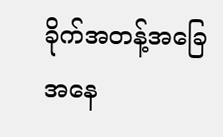ခိုက်အတန့်အခြေအနေ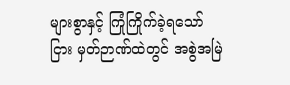များစွာနှင့် ကြုံကြိုက်ခဲ့ရသော်ငြား မှတ်ဉာဏ်ထဲတွင် အစွဲအမြဲ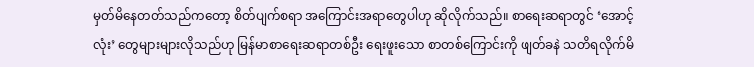မှတ်မိနေတတ်သည်ကတော့ စိတ်ပျက်စရာ အကြောင်းအရာတွေပါဟု ဆိုလိုက်သည်။ စာရေးဆရာတွင် ‘အောင့်လုံး’ တွေများများလိုသည်ဟု မြန်မာစာရေးဆရာတစ်ဦး ရေးဖူးသော စာတစ်ကြောင်းကို ဖျတ်ခနဲ သတိရလိုက်မိ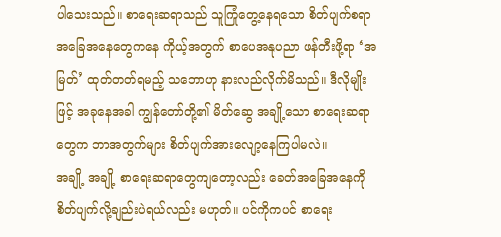ပါသေးသည်။ စာရေးဆရာသည် သူကြုံတွေ့နေရသော စိတ်ပျက်စရာ အခြေအနေတွေကနေ ကိုယ့်အတွက် စာပေအနုပညာ ဖန်တီးဖို့ရာ ‘အမြတ်’ ထုတ်တတ်ရမည့် သဘောဟု နားလည်လိုက်မိသည်။ ဒီလိုမျိုးဖြင့် အခုနေအခါ ကျွန်တော်တို့၏ မိတ်ဆွေ အချို့သော စာရေးဆရာတွေက ဘာအတွက်များ စိတ်ပျက်အားလျော့နေကြပါမလဲ။
အချို့ အချို့ စာရေးဆရာတွေကျတော့လည်း ခေတ်အခြေအနေကို စိတ်ပျက်လို့ချည်းပဲရယ်လည်း မဟုတ်။ ပင်ကိုကပင် စာရေး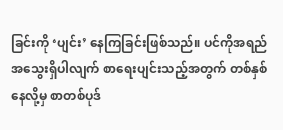ခြင်းကို ‘ပျင်း’ နေကြခြင်းဖြစ်သည်။ ပင်ကိုအရည်အသွေးရှိပါလျက် စာရေးပျင်းသည့်အတွက် တစ်နှစ်နေလို့မှ စာတစ်ပုဒ်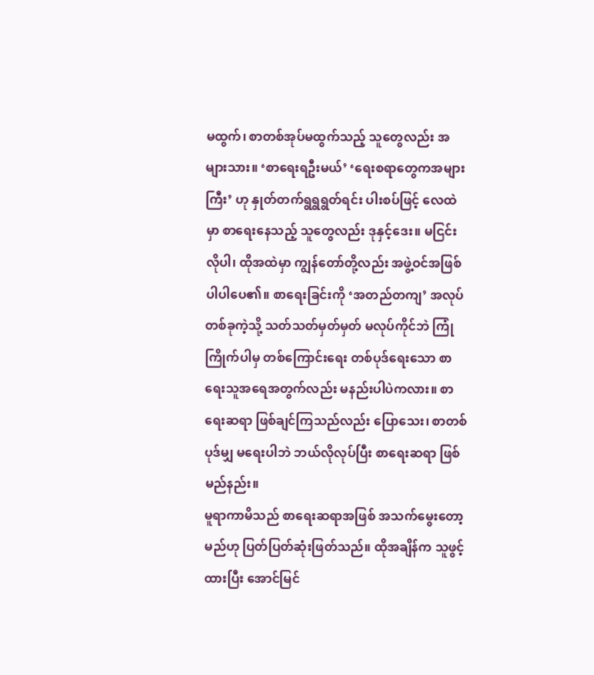မထွက်၊ စာတစ်အုပ်မထွက်သည့် သူတွေလည်း အများသား။ ‘စာရေးရဦးမယ်’ ‘ရေးစရာတွေကအများကြီး’ ဟု နှုတ်တက်ရွရွရွတ်ရင်း ပါးစပ်ဖြင့် လေထဲမှာ စာရေးနေသည့် သူတွေလည်း ဒုနှင့်ဒေး။ မငြင်းလိုပါ၊ ထိုအထဲမှာ ကျွန်တော်တို့လည်း အဖွဲ့ဝင်အဖြစ် ပါပါပေ၏။ စာရေးခြင်းကို ‘အတည်တကျ’ အလုပ်တစ်ခုကဲ့သို့ သတ်သတ်မှတ်မှတ် မလုပ်ကိုင်ဘဲ ကြုံကြိုက်ပါမှ တစ်ကြောင်းရေး တစ်ပုဒ်ရေးသော စာရေးသူအရေအတွက်လည်း မနည်းပါပဲကလား။ စာရေးဆရာ ဖြစ်ချင်ကြသည်လည်း ပြောသေး၊ စာတစ်ပုဒ်မျှ မရေးပါဘဲ ဘယ်လိုလုပ်ပြီး စာရေးဆရာ ဖြစ်မည်နည်း။
မူရာကာမိသည် စာရေးဆရာအဖြစ် အသက်မွေးတော့မည်ဟု ပြတ်ပြတ်ဆုံးဖြတ်သည်။ ထိုအချိန်က သူဖွင့်ထားပြီး အောင်မြင်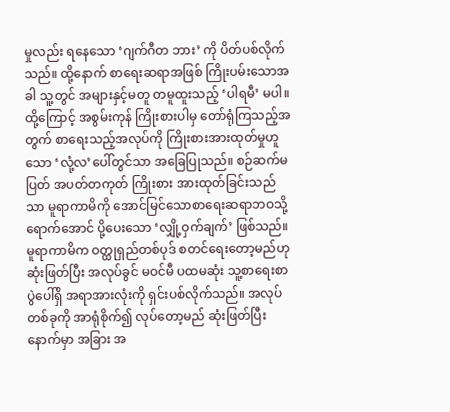မှုလည်း ရနေသော ‘ဂျက်ဂီတ ဘား’ ကို ပိတ်ပစ်လိုက်သည်။ ထို့နောက် စာရေးဆရာအဖြစ် ကြိုးပမ်းသောအခါ သူ့တွင် အများနှင့်မတူ တမူထူးသည့် ‘ပါရမီ’ မပါ။ ထို့ကြောင့် အစွမ်းကုန် ကြိုးစားပါမှ တော်ရုံကြသည့်အတွက် စာရေးသည့်အလုပ်ကို ကြိုးစားအားထုတ်မှုဟူသော ‘လုံ့လ’ပေါ်တွင်သာ အခြေပြုသည်။ စဉ်ဆက်မပြတ် အပတ်တကုတ် ကြိုးစား အားထုတ်ခြင်းသည်သာ မူရာကာမိကို အောင်မြင်သောစာရေးဆရာဘဝသို့ ရောက်အောင် ပို့ပေးသော ‘လျှို့ဝှက်ချက်’ ဖြစ်သည်။
မူရာကာမိက ဝတ္ထုရှည်တစ်ပုဒ် စတင်ရေးတော့မည်ဟု ဆုံးဖြတ်ပြီး အလုပ်ခွင် မဝင်မီ ပထမဆုံး သူ့စာရေးစာပွဲပေါ်ရှိ အရာအားလုံးကို ရှင်းပစ်လိုက်သည်။ အလုပ်တစ်ခုကို အာရုံစိုက်၍ လုပ်တော့မည် ဆုံးဖြတ်ပြီးနောက်မှာ အခြား အ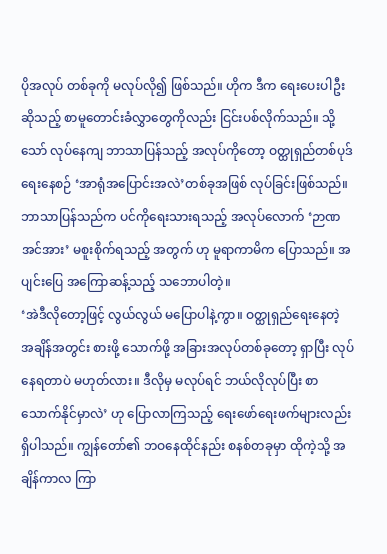ပိုအလုပ် တစ်ခုကို မလုပ်လို၍ ဖြစ်သည်။ ဟိုက ဒီက ရေးပေးပါဦး ဆိုသည့် စာမူတောင်းခံလွှာတွေကိုလည်း ငြင်းပစ်လိုက်သည်။ သို့သော် လုပ်နေကျ ဘာသာပြန်သည့် အလုပ်ကိုတော့ ဝတ္ထုရှည်တစ်ပုဒ် ရေးနေစဉ် ‘အာရုံအပြောင်းအလဲ’တစ်ခုအဖြစ် လုပ်ခြင်းဖြစ်သည်။ ဘာသာပြန်သည်က ပင်ကိုရေးသားရသည့် အလုပ်လောက် ‘ဉာဏအင်အား’ မစူးစိုက်ရသည့် အတွက် ဟု မူရာကာမိက ပြောသည်။ အပျင်းပြေ အကြောဆန့်သည့် သဘောပါတဲ့။
‘အဲဒီလိုတော့ဖြင့် လွယ်လွယ် မပြောပါနဲ့ကွာ။ ဝတ္ထုရှည်ရေးနေတဲ့ အချိန်အတွင်း စားဖို့ သောက်ဖို့ အခြားအလုပ်တစ်ခုတော့ ရှာပြီး လုပ်နေရတာပဲ မဟုတ်လား။ ဒီလိုမှ မလုပ်ရင် ဘယ်လိုလုပ်ပြီး စာသောက်နိုင်မှာလဲ’ ဟု ပြောလာကြသည့် ရေးဖော်ရေးဖက်များလည်း ရှိပါသည်။ ကျွန်တော်၏ ဘဝနေထိုင်နည်း စနစ်တခုမှာ ထိုကဲ့သို့ အချိန်ကာလ ကြာ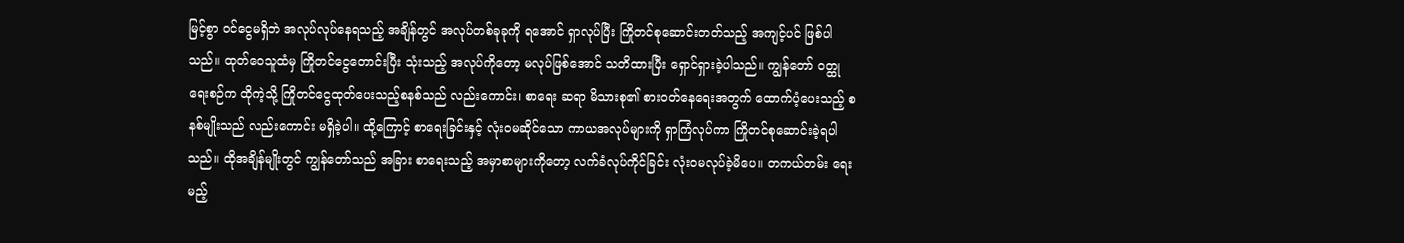မြင့်စွာ ဝင်ငွေမရှိဘဲ အလုပ်လုပ်နေရသည့် အချိန်တွင် အလုပ်တစ်ခုခုကို ရအောင် ရှာလုပ်ပြီး ကြိုတင်စုဆောင်းတတ်သည့် အကျင့်ပင် ဖြစ်ပါသည်။ ထုတ်ဝေသူထံမှ ကြိုတင်ငွေတောင်းပြီး သုံးသည့် အလုပ်ကိုတော့ မလုပ်ဖြစ်အောင် သတိထားပြီး ရှောင်ရှားခဲ့ပါသည်။ ကျွန်တော် ဝတ္ထုရေးစဉ်က ထိုကဲ့သို့ ကြိုတင်ငွေထုတ်ပေးသည့်စနစ်သည် လည်းကောင်း၊ စာရေး ဆရာ မိသားစု၏ စားဝတ်နေရေးအတွက် ထောက်ပံ့ပေးသည့် စနစ်မျိုးသည် လည်းကောင်း မရှိခဲ့ပါ။ ထို့ကြောင့် စာရေးခြင်းနှင့် လုံးဝမဆိုင်သော ကာယအလုပ်များကို ရှာကြံလုပ်ကာ ကြိုတင်စုဆောင်းခဲ့ရပါသည်။ ထိုအချိန်မျိုးတွင် ကျွန်တော်သည် အခြား စာရေးသည့် အမှာစာများကိုတော့ လက်ခံလုပ်ကိုင်ခြင်း လုံးဝမလုပ်ခဲ့မိပေ။ တကယ်တမ်း ရေးမည့်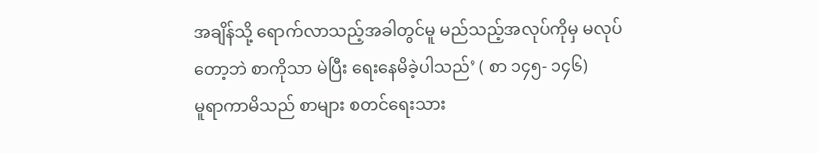အချိန်သို့ ရောက်လာသည့်အခါတွင်မူ မည်သည့်အလုပ်ကိုမှ မလုပ်တော့ဘဲ စာကိုသာ မဲပြီး ရေးနေမိခဲ့ပါသည်’ ( စာ ၁၄၅- ၁၄၆)
မူရာကာမိသည် စာများ စတင်ရေးသား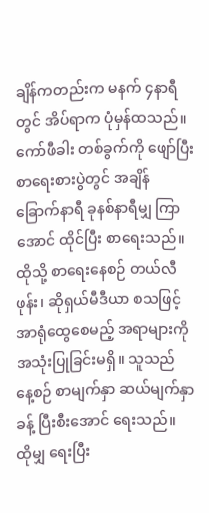ချိန်ကတည်းက မနက် ၄နာရီတွင် အိပ်ရာက ပုံမှန်ထသည်။ ကော်ဖီခါး တစ်ခွက်ကို ဖျော်ပြီး စာရေးစားပွဲတွင် အချိန် ခြောက်နာရီ ခုနစ်နာရီမျှ ကြာအောင် ထိုင်ပြီး စာရေးသည်။ ထိုသို့ စာရေးနေစဉ် တယ်လီဖုန်း၊ ဆိုရှယ်မီဒီယာ စသဖြင့် အာရုံထွေစေမည့် အရာများကို အသုံးပြုခြင်းမရှိ။ သူသည် နေ့စဉ် စာမျက်နှာ ဆယ်မျက်နှာခန့် ပြီးစီးအောင် ရေးသည်။ ထိုမျှ ရေးပြီး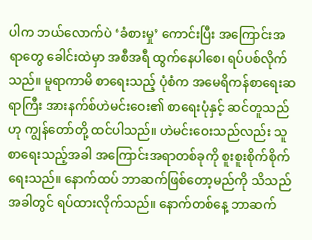ပါက ဘယ်လောက်ပဲ ‘ခံစားမှု’ ကောင်းပြီး အကြောင်းအရာတွေ ခေါင်းထဲမှာ အစီအရီ ထွက်နေပါစေ၊ ရပ်ပစ်လိုက်သည်။ မူရာကာမိ စာရေးသည့် ပုံစံက အမေရိကန်စာရေးဆရာကြီး အားနက်စ်ဟဲမင်းဝေး၏ စာရေးပုံနှင့် ဆင်တူသည်ဟု ကျွန်တော်တို့ ထင်ပါသည်။ ဟဲမင်းဝေးသည်လည်း သူ စာရေးသည့်အခါ အကြောင်းအရာတစ်ခုကို စူးစူးစိုက်စိုက်ရေးသည်။ နောက်ထပ် ဘာဆက်ဖြစ်တော့မည်ကို သိသည်အခါတွင် ရပ်ထားလိုက်သည်။ နောက်တစ်နေ့ ဘာဆက်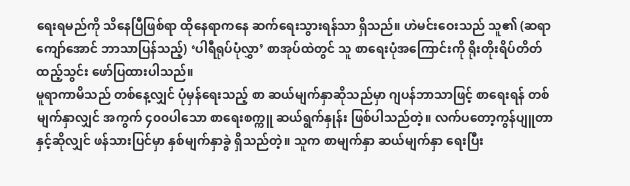ရေးရမည်ကို သိနေပြီဖြစ်ရာ ထိုနေရာကနေ ဆက်ရေးသွားရန်သာ ရှိသည်။ ဟဲမင်းဝေးသည် သူ၏ (ဆရာကျော်အောင် ဘာသာပြန်သည့်) ‘ပါရီရုပ်ပုံလွှာ’ စာအုပ်ထဲတွင် သူ စာရေးပုံအကြောင်းကို ရိုးတိုးရိပ်တိတ် ထည့်သွင်း ဖော်ပြထားပါသည်။
မူရာကာမိသည် တစ်နေ့လျှင် ပုံမှန်ရေးသည့် စာ ဆယ်မျက်နှာဆိုသည်မှာ ဂျပန်ဘာသာဖြင့် စာရေးရန် တစ်မျက်နှာလျှင် အကွက် ၄၀၀ပါသော စာရေးစက္ကူ ဆယ်ရွက်နှုန်း ဖြစ်ပါသည်တဲ့။ လက်ပတော့ကွန်ပျူတာနှင့်ဆိုလျှင် ဖန်သားပြင်မှာ နှစ်မျက်နှာခွဲ ရှိသည်တဲ့။ သူက စာမျက်နှာ ဆယ်မျက်နှာ ရေးပြီး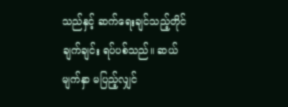သည်နှင့် ဆက်ရေးချင်သည့်တိုင် ချက်ချင်း ရပ်ပစ်သည်။ ဆယ်မျက်နှာ မပြည့်လျှင်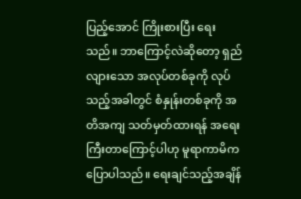ပြည့်အောင် ကြိုးစားပြီး ရေးသည်။ ဘာကြောင့်လဲဆိုတော့ ရှည်လျားသော အလုပ်တစ်ခုကို လုပ်သည့်အခါတွင် စံနှုန်းတစ်ခုကို အတိအကျ သတ်မှတ်ထားရန် အရေးကြီးတာကြောင့်ပါဟု မူရာကာမိက ပြောပါသည်။ ရေးချင်သည့်အချိန်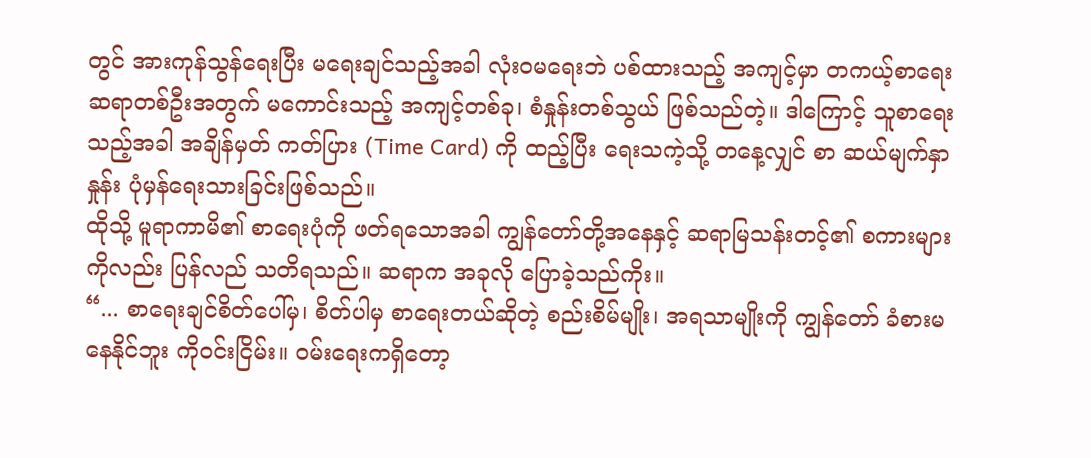တွင် အားကုန်သွန်ရေးပြီး မရေးချင်သည့်အခါ လုံးဝမရေးဘဲ ပစ်ထားသည့် အကျင့်မှာ တကယ့်စာရေး ဆရာတစ်ဦးအတွက် မကောင်းသည့် အကျင့်တစ်ခု၊ စံနှုန်းတစ်သွယ် ဖြစ်သည်တဲ့။ ဒါကြောင့် သူစာရေးသည့်အခါ အချိန်မှတ် ကတ်ပြား (Time Card) ကို ထည့်ပြီး ရေးသကဲ့သို့ တနေ့လျှင် စာ ဆယ်မျက်နှာနှုန်း ပုံမှန်ရေးသားခြင်းဖြစ်သည်။
ထိုသို့ မူရာကာမိ၏ စာရေးပုံကို ဖတ်ရသောအခါ ကျွန်တော်တို့အနေနှင့် ဆရာမြသန်းတင့်၏ စကားများကိုလည်း ပြန်လည် သတိရသည်။ ဆရာက အခုလို ပြောခဲ့သည်ကိုး။
“... စာရေးချင်စိတ်ပေါ်မှ၊ စိတ်ပါမှ စာရေးတယ်ဆိုတဲ့ စည်းစိမ်မျိုး၊ အရသာမျိုးကို ကျွန်တော် ခံစားမနေနိုင်ဘူး ကိုဝင်းငြိမ်း။ ဝမ်းရေးကရှိတော့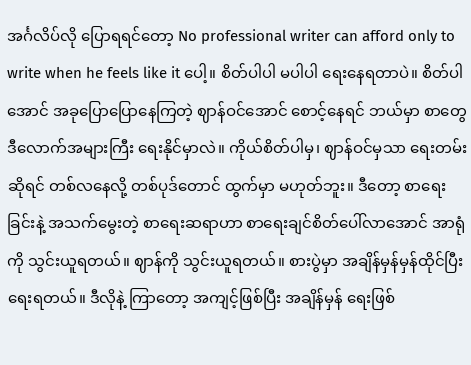အင်္ဂလိပ်လို ပြောရရင်တော့ No professional writer can afford only to write when he feels like it ပေါ့။ စိတ်ပါပါ မပါပါ ရေးနေရတာပဲ။ စိတ်ပါအောင် အခုပြောပြောနေကြတဲ့ ဈာန်ဝင်အောင် စောင့်နေရင် ဘယ်မှာ စာတွေ ဒီလောက်အများကြီး ရေးနိုင်မှာလဲ။ ကိုယ်စိတ်ပါမှ၊ ဈာန်ဝင်မှသာ ရေးတမ်းဆိုရင် တစ်လနေလို့ တစ်ပုဒ်တောင် ထွက်မှာ မဟုတ်ဘူး။ ဒီတော့ စာရေးခြင်းနဲ့ အသက်မွေးတဲ့ စာရေးဆရာဟာ စာရေးချင်စိတ်ပေါ်လာအောင် အာရုံကို သွင်းယူရတယ်။ ဈာန်ကို သွင်းယူရတယ်။ စားပွဲမှာ အချိန်မှန်မှန်ထိုင်ပြီး ရေးရတယ်။ ဒီလိုနဲ့ ကြာတော့ အကျင့်ဖြစ်ပြီး အချိန်မှန် ရေးဖြစ်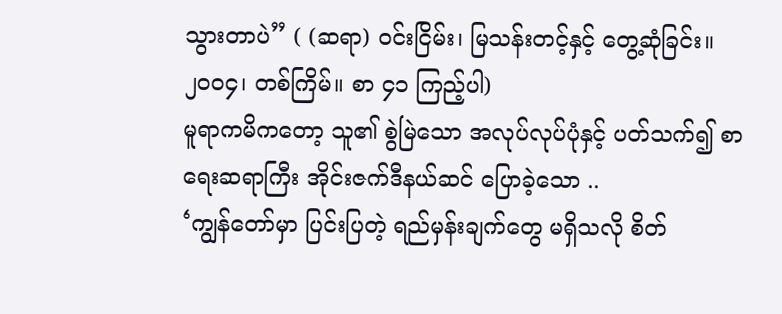သွားတာပဲ” ( (ဆရာ) ဝင်းငြိမ်း၊ မြသန်းတင့်နှင့် တွေ့ဆုံခြင်း။ ၂၀၀၄၊ တစ်ကြိမ်။ စာ ၄၁ ကြည့်ပါ)
မူရာကမိကတော့ သူ၏ စွဲမြဲသော အလုပ်လုပ်ပုံနှင့် ပတ်သက်၍ စာရေးဆရာကြီး အိုင်းဇက်ဒီနယ်ဆင် ပြောခဲ့သော ..
‘ကျွန်တော်မှာ ပြင်းပြတဲ့ ရည်မှန်းချက်တွေ မရှိသလို စိတ်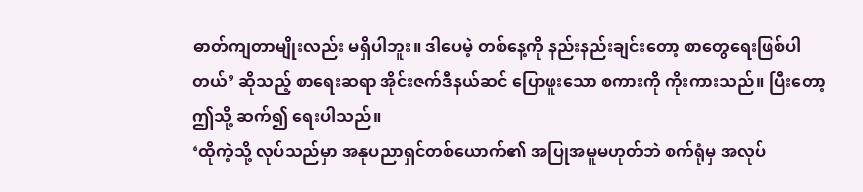ဓာတ်ကျတာမျိုးလည်း မရှိပါဘူး။ ဒါပေမဲ့ တစ်နေ့ကို နည်းနည်းချင်းတော့ စာတွေရေးဖြစ်ပါတယ်’ ဆိုသည့် စာရေးဆရာ အိုင်းဇက်ဒီနယ်ဆင် ပြောဖူးသော စကားကို ကိုးကားသည်။ ပြီးတော့ ဤသို့ ဆက်၍ ရေးပါသည်။
‘ထိုကဲ့သို့ လုပ်သည်မှာ အနုပညာရှင်တစ်ယောက်၏ အပြုအမူမဟုတ်ဘဲ စက်ရုံမှ အလုပ်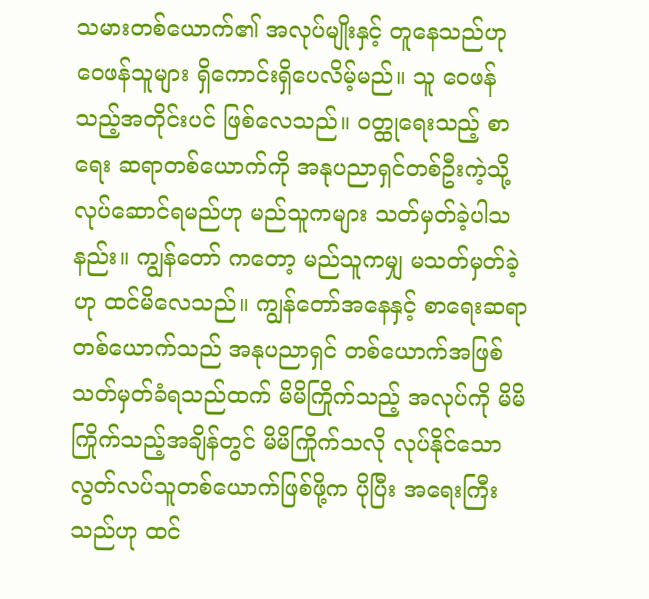သမားတစ်ယောက်၏ အလုပ်မျိုးနှင့် တူနေသည်ဟု ဝေဖန်သူများ ရှိကောင်းရှိပေလိမ့်မည်။ သူ ဝေဖန်သည့်အတိုင်းပင် ဖြစ်လေသည်။ ဝတ္ထုရေးသည့် စာရေး ဆရာတစ်ယောက်ကို အနုပညာရှင်တစ်ဦးကဲ့သို့ လုပ်ဆောင်ရမည်ဟု မည်သူကများ သတ်မှတ်ခဲ့ပါသနည်း။ ကျွန်တော် ကတော့ မည်သူကမျှ မသတ်မှတ်ခဲ့ဟု ထင်မိလေသည်။ ကျွန်တော်အနေနှင့် စာရေးဆရာတစ်ယောက်သည် အနုပညာရှင် တစ်ယောက်အဖြစ် သတ်မှတ်ခံရသည်ထက် မိမိကြိုက်သည့် အလုပ်ကို မိမိကြိုက်သည့်အချိန်တွင် မိမိကြိုက်သလို လုပ်နိုင်သော လွတ်လပ်သူတစ်ယောက်ဖြစ်ဖို့က ပိုပြီး အရေးကြီးသည်ဟု ထင်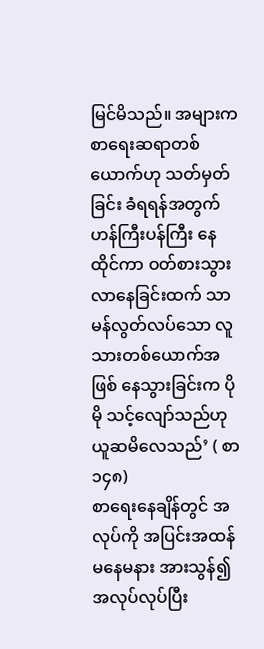မြင်မိသည်။ အများက စာရေးဆရာတစ်ယောက်ဟု သတ်မှတ်ခြင်း ခံရရန်အတွက် ဟန်ကြီးပန်ကြီး နေထိုင်ကာ ဝတ်စားသွားလာနေခြင်းထက် သာမန်လွတ်လပ်သော လူသားတစ်ယောက်အဖြစ် နေသွားခြင်းက ပိုမို သင့်လျော်သည်ဟု ယူဆမိလေသည်’ ( စာ ၁၄၈)
စာရေးနေချိန်တွင် အလုပ်ကို အပြင်းအထန် မနေမနား အားသွန်၍ အလုပ်လုပ်ပြီး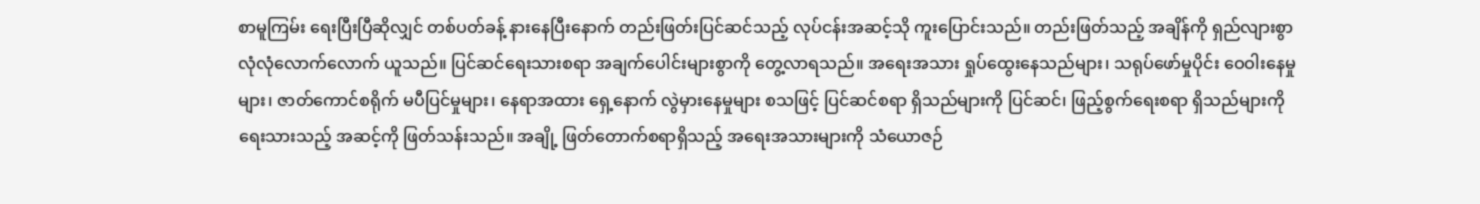စာမူကြမ်း ရေးပြီးပြီဆိုလျှင် တစ်ပတ်ခန့် နားနေပြီးနောက် တည်းဖြတ်းပြင်ဆင်သည့် လုပ်ငန်းအဆင့်သို ကူးပြောင်းသည်။ တည်းဖြတ်သည့် အချိန်ကို ရှည်လျားစွာ လုံလုံလောက်လောက် ယူသည်။ ပြင်ဆင်ရေးသားစရာ အချက်ပေါင်းများစွာကို တွေ့လာရသည်။ အရေးအသား ရှုပ်ထွေးနေသည်များ၊ သရုပ်ဖော်မှုပိုင်း ဝေဝါးနေမှုများ၊ ဇာတ်ကောင်စရိုက် မပီပြင်မှုများ၊ နေရာအထား ရှေ့နောက် လွဲမှားနေမှုများ စသဖြင့် ပြင်ဆင်စရာ ရှိသည်များကို ပြင်ဆင်၊ ဖြည့်စွက်ရေးစရာ ရှိသည်များကို ရေးသားသည့် အဆင့်ကို ဖြတ်သန်းသည်။ အချို့ ဖြတ်တောက်စရာရှိသည့် အရေးအသားများကို သံယောဇဉ်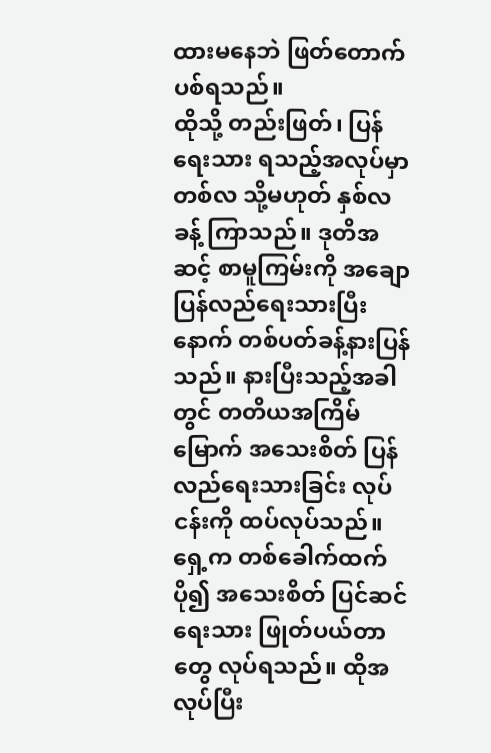ထားမနေဘဲ ဖြတ်တောက်ပစ်ရသည်။
ထိုသို့ တည်းဖြတ်၊ ပြန်ရေးသား ရသည့်အလုပ်မှာ တစ်လ သို့မဟုတ် နှစ်လခန့် ကြာသည်။ ဒုတိအဆင့် စာမူကြမ်းကို အချော ပြန်လည်ရေးသားပြီးနောက် တစ်ပတ်ခန့်နားပြန်သည်။ နားပြီးသည့်အခါတွင် တတိယအကြိမ်မြောက် အသေးစိတ် ပြန်လည်ရေးသားခြင်း လုပ်ငန်းကို ထပ်လုပ်သည်။ ရှေ့က တစ်ခေါက်ထက် ပို၍ အသေးစိတ် ပြင်ဆင်ရေးသား ဖြုတ်ပယ်တာတွေ လုပ်ရသည်။ ထိုအလုပ်ပြီး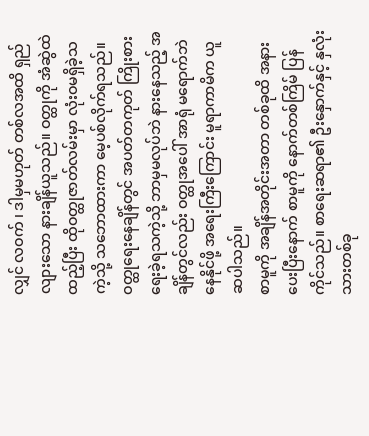လျှင် လဝက် ၊ ဒါမှမဟုတ် တစ်လအထိ ရှည်လျားသော နားချိန်ယူသည်။ ဝတ္ထုကို အံဆွဲထဲ ထည့်ပြီး ထိုဝတ္ထုဇာတ်လမ်းမှာ လုံးဝမရှိခဲ့သကဲ့သို့ သဘောထားကာ မေ့ပစ်လိုက်ရသည်။ ဝတ္ထုရေးနေချိန်တွင် အပတ်တကုတ် ကြိုးစားရေးခဲ့ရသကဲ့သို့ ဘာမှမလုပ်ဘဲ နားနေသည့် အချိန်တွင်လည်း ဝတ္ထုအပေါ် အာရုံ မရောက်ဘဲ နေနိုင်ဖို့ အရေးကြီးကြောင်း မူရာကာမိက ယူဆပါသည်။
စာမူကို အချိန်အတိုင်းအတာ တစ်ခုထိ အနားပေးပြီးနောက် စာမူကို နောက်တစ်ကြိမ် ပြန်ကိုင်သည်။ စာရေးဆရာ၏ ဦးနှောက်နှင့် နှလုံးသားတစ်ခု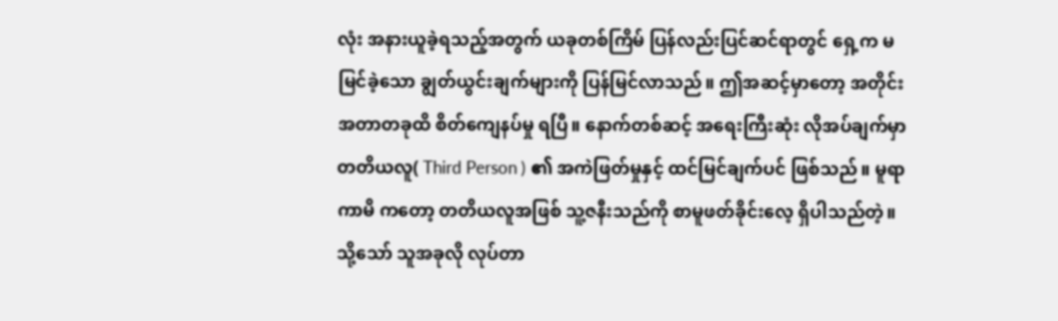လုံး အနားယူခဲ့ရသည့်အတွက် ယခုတစ်ကြိမ် ပြန်လည်းပြင်ဆင်ရာတွင် ရှေ့က မမြင်ခဲ့သော ချွတ်ယွင်းချက်များကို ပြန်မြင်လာသည်။ ဤအဆင့်မှာတော့ အတိုင်းအတာတခုထိ စိတ်ကျေနပ်မှု ရပြီ။ နောက်တစ်ဆင့် အရေးကြီးဆုံး လိုအပ်ချက်မှာ တတိယလူ( Third Person ) ၏ အကဲဖြတ်မှုနှင့် ထင်မြင်ချက်ပင် ဖြစ်သည်။ မူရာကာမိ ကတော့ တတိယလူအဖြစ် သူ့ဇနီးသည်ကို စာမူဖတ်ခိုင်းလေ့ ရှိပါသည်တဲ့။ သို့သော် သူအခုလို လုပ်တာ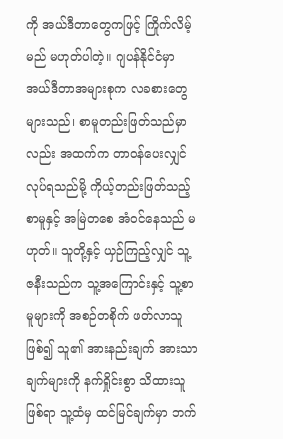ကို အယ်ဒီတာတွေကဖြင့် ကြိုက်လိမ့်မည် မဟုတ်ပါတဲ့။ ဂျပန်နိုင်ငံမှာ အယ်ဒီတာအများစုက လခစားတွေ များသည်၊ စာမူတည်းဖြတ်သည်မှာလည်း အထက်က တာဝန်ပေးလျှင် လုပ်ရသည်မို့ ကိုယ့်တည်းဖြတ်သည့် စာမူနှင့် အမြဲတစေ အံဝင်နေသည် မဟုတ်။ သူတို့နှင့် ယှဉ်ကြည့်လျှင် သူ့ ဇနီးသည်က သူ့အကြောင်းနှင့် သူ့စာမူများကို အစဉ်တစိုက် ဖတ်လာသူဖြစ်၍ သူ၏ အားနည်းချက် အားသာချက်များကို နက်ရှိုင်းစွာ သိထားသူဖြစ်ရာ သူ့ထံမှ ထင်မြင်ချက်မှာ ဘက်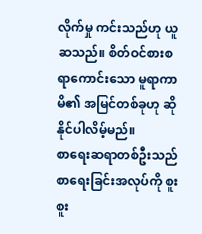လိုက်မှု ကင်းသည်ဟု ယူဆသည်။ စိတ်ဝင်စားစရာကောင်းသော မူရာကာမိ၏ အမြင်တစ်ခုဟု ဆိုနိုင်ပါလိမ့်မည်။
စာရေးဆရာတစ်ဦးသည် စာရေးခြင်းအလုပ်ကို စူးစူး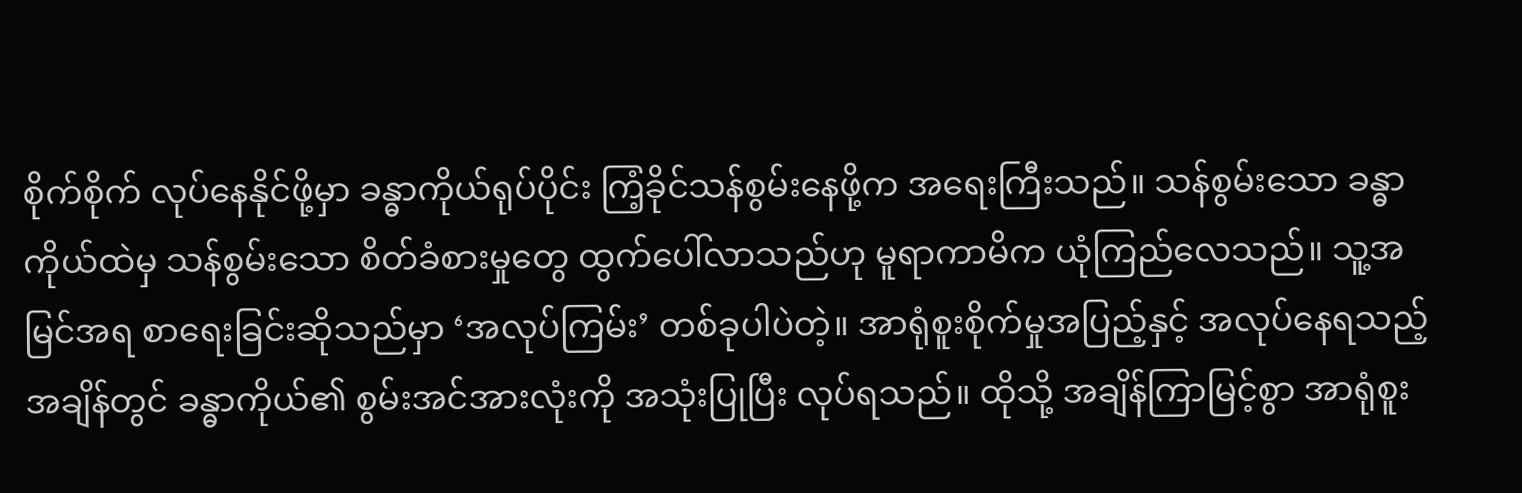စိုက်စိုက် လုပ်နေနိုင်ဖို့မှာ ခန္ဓာကိုယ်ရုပ်ပိုင်း ကြံ့ခိုင်သန်စွမ်းနေဖို့က အရေးကြီးသည်။ သန်စွမ်းသော ခန္ဓာကိုယ်ထဲမှ သန်စွမ်းသော စိတ်ခံစားမှုတွေ ထွက်ပေါ်လာသည်ဟု မူရာကာမိက ယုံကြည်လေသည်။ သူ့အမြင်အရ စာရေးခြင်းဆိုသည်မှာ ‘အလုပ်ကြမ်း’ တစ်ခုပါပဲတဲ့။ အာရုံစူးစိုက်မှုအပြည့်နှင့် အလုပ်နေရသည့်အချိန်တွင် ခန္ဓာကိုယ်၏ စွမ်းအင်အားလုံးကို အသုံးပြုပြီး လုပ်ရသည်။ ထိုသို့ အချိန်ကြာမြင့်စွာ အာရုံစူး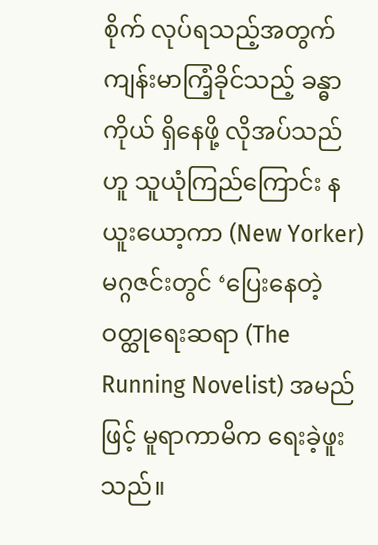စိုက် လုပ်ရသည့်အတွက် ကျန်းမာကြံ့ခိုင်သည့် ခန္ဓာကိုယ် ရှိနေဖို့ လိုအပ်သည်ဟူ သူယုံကြည်ကြောင်း နယူးယော့ကာ (New Yorker) မဂ္ဂဇင်းတွင် ‘ပြေးနေတဲ့ ဝတ္ထုရေးဆရာ (The Running Novelist) အမည်ဖြင့် မူရာကာမိက ရေးခဲ့ဖူးသည်။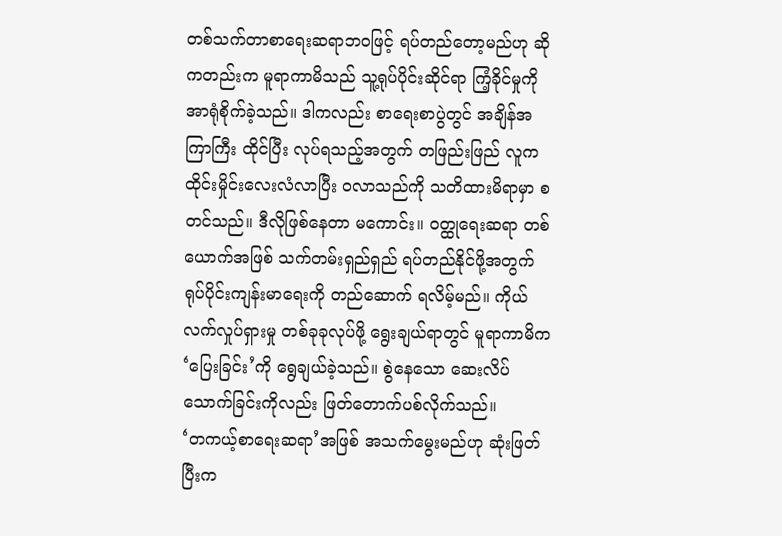တစ်သက်တာစာရေးဆရာဘဝဖြင့် ရပ်တည်တော့မည်ဟု ဆိုကတည်းက မူရာကာမိသည် သူ့ရုပ်ပိုင်းဆိုင်ရာ ကြံ့ခိုင်မှုကို အာရုံစိုက်ခဲ့သည်။ ဒါကလည်း စာရေးစာပွဲတွင် အချိန်အကြာကြီး ထိုင်ပြီး လုပ်ရသည့်အတွက် တဖြည်းဖြည် လူက ထိုင်းမှိုင်းလေးလံလာပြီး ဝလာသည်ကို သတိထားမိရာမှာ စတင်သည်။ ဒီလိုဖြစ်နေတာ မကောင်း။ ဝတ္ထုရေးဆရာ တစ်ယောက်အဖြစ် သက်တမ်းရှည်ရှည် ရပ်တည်နိုင်ဖို့အတွက် ရုပ်ပိုင်းကျန်းမာရေးကို တည်ဆောက် ရလိမ့်မည်။ ကိုယ်လက်လှုပ်ရှားမှု တစ်ခုခုလုပ်ဖို့ ရွေးချယ်ရာတွင် မူရာကာမိက ‘ပြေးခြင်း’ကို ရွေချယ်ခဲ့သည်။ စွဲနေသော ဆေးလိပ် သောက်ခြင်းကိုလည်း ဖြတ်တောက်ပစ်လိုက်သည်။
‘တကယ့်စာရေးဆရာ’အဖြစ် အသက်မွေးမည်ဟု ဆုံးဖြတ်ပြီးက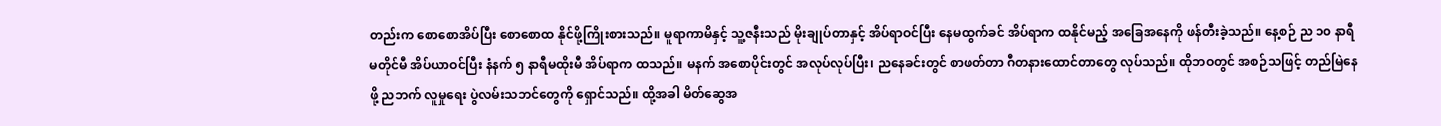တည်းက စောစောအိပ်ပြီး စောစောထ နိုင်ဖို့ကြိုးစားသည်။ မူရာကာမိနှင့် သူ့ဇနီးသည် မိုးချုပ်တာနှင့် အိပ်ရာဝင်ပြီး နေမထွက်ခင် အိပ်ရာက ထနိုင်မည့် အခြေအနေကို ဖန်တီးခဲ့သည်။ နေ့စဉ် ည ၁၀ နာရီ မတိုင်မီ အိပ်ယာဝင်ပြီး နံနက် ၅ နာရီမထိုးမီ အိပ်ရာက ထသည်။ မနက် အစောပိုင်းတွင် အလုပ်လုပ်ပြီး၊ ညနေခင်းတွင် စာဖတ်တာ ဂီတနားထောင်တာတွေ လုပ်သည်။ ထိုဘဝတွင် အစဉ်သဖြင့် တည်မြဲနေဖို့ ညဘက် လူမှုရေး ပွဲလမ်းသဘင်တွေကို ရှောင်သည်။ ထို့အခါ မိတ်ဆွေအ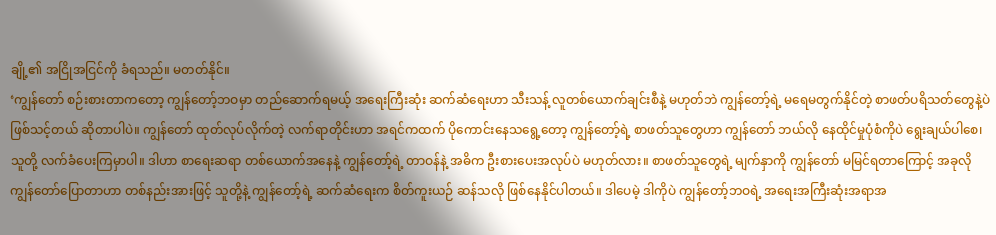ချို့၏ အငြိုအငြင်ကို ခံရသည်။ မတတ်နိုင်။
‘ကျွန်တော် စဉ်းစားတာကတော့ ကျွန်တော့်ဘဝမှာ တည်ဆောက်ရမယ့် အရေးကြီးဆုံး ဆက်ဆံရေးဟာ သီးသန့် လူတစ်ယောက်ချင်းစီနဲ့ မဟုတ်ဘဲ ကျွန်တော့်ရဲ့ မရေမတွက်နိုင်တဲ့ စာဖတ်ပရိသတ်တွေနဲ့ပဲ ဖြစ်သင့်တယ် ဆိုတာပါပဲ။ ကျွန်တော် ထုတ်လုပ်လိုက်တဲ့ လက်ရာတိုင်းဟာ အရင်ကထက် ပိုကောင်းနေသရွေ့တော့ ကျွန်တော့်ရဲ့ စာဖတ်သူတွေဟာ ကျွန်တော် ဘယ်လို နေထိုင်မှုပုံစံကိုပဲ ရွေးချယ်ပါစေ၊ သူတို့ လက်ခံပေးကြမှာပါ။ ဒါဟာ စာရေးဆရာ တစ်ယောက်အနေနဲ့ ကျွန်တော့်ရဲ့ တာဝန်နဲ့ အဓိက ဦးစားပေးအလုပ်ပဲ မဟုတ်လား။ စာဖတ်သူတွေရဲ့ မျက်နှာကို ကျွန်တော် မမြင်ရတာကြောင့် အခုလို ကျွန်တော်ပြောတာဟာ တစ်နည်းအားဖြင့် သူတို့နဲ့ ကျွန်တော့်ရဲ့ ဆက်ဆံရေးက စိတ်ကူးယဉ် ဆန်သလို ဖြစ်နေနိုင်ပါတယ်။ ဒါပေမဲ့ ဒါကိုပဲ ကျွန်တော့်ဘဝရဲ့ အရေးအကြီးဆုံးအရာအ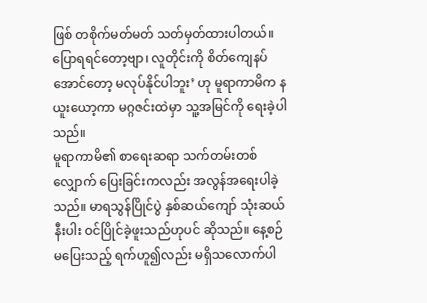ဖြစ် တစိုက်မတ်မတ် သတ်မှတ်ထားပါတယ်။ ပြောရရင်တော့ဗျာ၊ လူတိုင်းကို စိတ်ကျေနပ်အောင်တော့ မလုပ်နိုင်ပါဘူး’ ဟု မူရာကာမိက နယူးယော့ကာ မဂ္ဂဇင်းထဲမှာ သူ့အမြင်ကို ရေးခဲ့ပါသည်။
မူရာကာမိ၏ စာရေးဆရာ သက်တမ်းတစ်လျှောက် ပြေးခြင်းကလည်း အလွန်အရေးပါခဲ့သည်။ မာရသွန်ပြိုင်ပွဲ နှစ်ဆယ်ကျော် သုံးဆယ်နီးပါး ဝင်ပြိုင်ခဲ့ဖူးသည်ဟုပင် ဆိုသည်။ နေ့စဉ် မပြေးသည့် ရက်ဟူ၍လည်း မရှိသလောက်ပါ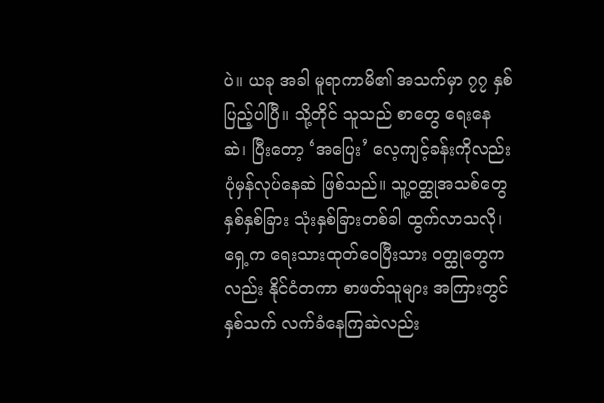ပဲ။ ယခု အခါ မူရာကာမိ၏ အသက်မှာ ၇၇ နှစ်ပြည့်ပါပြီ။ သို့တိုင် သူသည် စာတွေ ရေးနေဆဲ၊ ပြီးတော့ ‘အပြေး’ လေ့ကျင့်ခန်းကိုလည်း ပုံမှန်လုပ်နေဆဲ ဖြစ်သည်။ သူ့ဝတ္ထုအသစ်တွေ နှစ်နှစ်ခြား သုံးနှစ်ခြားတစ်ခါ ထွက်လာသလို၊ ရှေ့က ရေးသားထုတ်ဝေပြီးသား ဝတ္ထုတွေကလည်း နိုင်ငံတကာ စာဖတ်သူများ အကြားတွင် နှစ်သက် လက်ခံနေကြဆဲလည်း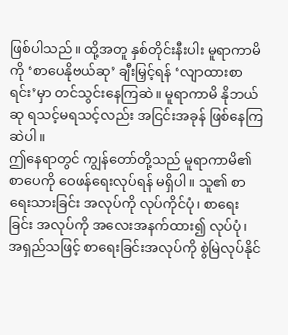ဖြစ်ပါသည်။ ထို့အတူ နှစ်တိုင်းနီးပါး မူရာကာမိကို ‘စာပေနိုဗယ်ဆု’ ချီးမြှင့်ရန် ‘လျာထားစာရင်း’မှာ တင်သွင်းနေကြဆဲ။ မူရာကာမိ နိုဘယ်ဆု ရသင့်မရသင့်လည်း အငြင်းအခုန် ဖြစ်နေကြဆဲပါ။
ဤနေရာတွင် ကျွန်တော်တို့သည် မူရာကာမိ၏ စာပေကို ဝေဖန်ရေးလုပ်ရန် မရှိပါ။ သူ၏ စာရေးသားခြင်း အလုပ်ကို လုပ်ကိုင်ပုံ၊ စာရေးခြင်း အလုပ်ကို အလေးအနက်ထား၍ လုပ်ပုံ၊ အရှည်သဖြင့် စာရေးခြင်းအလုပ်ကို စွဲမြဲလုပ်နိုင်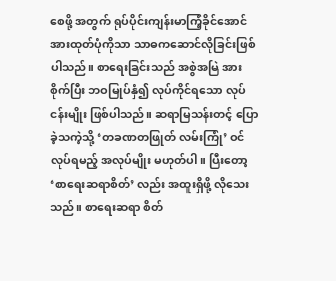စေဖို့ အတွက် ရုပ်ပိုင်းကျန်းမာကြံ့ခိုင်အောင် အားထုတ်ပုံကိုသာ သာဓကဆောင်လိုခြင်းဖြစ်ပါသည်။ စာရေးခြင်းသည် အစွဲအမြဲ အားစိုက်ပြီး ဘဝမြုပ်နှံ၍ လုပ်ကိုင်ရသော လုပ်ငန်းမျိုး ဖြစ်ပါသည်။ ဆရာမြသန်းတင့် ပြောခဲ့သကဲ့သို့ ‘တခဏတဖြုတ် လမ်းကြုံ’ ဝင်လုပ်ရမည့် အလုပ်မျိုး မဟုတ်ပါ။ ပြီးတော့ ‘စာရေးဆရာစိတ်’ လည်း အထူးရှိဖို့ လိုသေးသည်။ စာရေးဆရာ စိတ်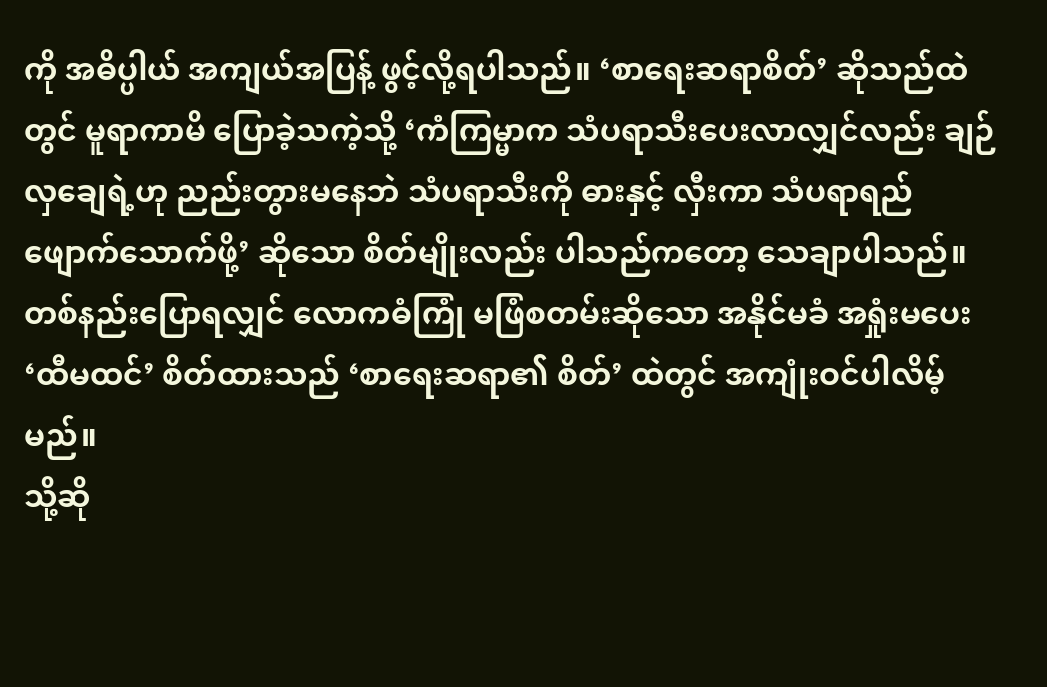ကို အဓိပ္ပါယ် အကျယ်အပြန့် ဖွင့်လို့ရပါသည်။ ‘စာရေးဆရာစိတ်’ ဆိုသည်ထဲတွင် မူရာကာမိ ပြောခဲ့သကဲ့သို့ ‘ကံကြမ္မာက သံပရာသီးပေးလာလျှင်လည်း ချဉ်လှချေရဲ့ဟု ညည်းတွားမနေဘဲ သံပရာသီးကို ဓားနှင့် လှီးကာ သံပရာရည် ဖျောက်သောက်ဖို့’ ဆိုသော စိတ်မျိုးလည်း ပါသည်ကတော့ သေချာပါသည်။ တစ်နည်းပြောရလျှင် လောကဓံကြုံ မဖြံစတမ်းဆိုသော အနိုင်မခံ အရှုံးမပေး ‘ထီမထင်’ စိတ်ထားသည် ‘စာရေးဆရာ၏ စိတ်’ ထဲတွင် အကျုံးဝင်ပါလိမ့်မည်။
သို့ဆို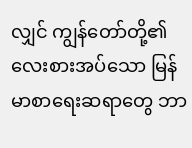လျှင် ကျွန်တော်တို့၏ လေးစားအပ်သော မြန်မာစာရေးဆရာတွေ ဘာ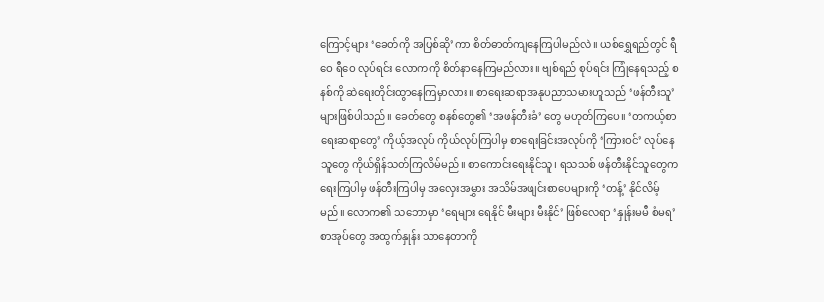ကြောင့်များ ‘ခေတ်ကို အပြစ်ဆို’ကာ စိတ်ဓာတ်ကျနေကြပါမည်လဲ။ ယစ်ရွှေရည်တွင် ရီဝေ ရီဝေ လုပ်ရင်း လောကကို စိတ်နာနေကြမည်လား။ ဗျစ်ရည် စုပ်ရင်း ကြုံနေရသည့် စနစ်ကို ဆဲရေးတိုင်းထွာနေကြမှာလား။ စာရေးဆရာအနုပညာသမားဟူသည် ‘ဖန်တီးသူ’ များဖြစ်ပါသည်။ ခေတ်တွေ စနစ်တွေ၏ ‘အဖန်တီးခံ’ တွေ မဟုတ်ကြပေ။ ‘တကယ့်စာရေးဆရာတွေ’ ကိုယ့်အလုပ် ကိုယ်လုပ်ကြပါမှ စာရေးခြင်းအလုပ်ကို ‘ကြားဝင်’ လုပ်နေသူတွေ ကိုယ်ရှိန်သတ်ကြလိမ်မည်။ စာကောင်းရေးနိုင်သူ၊ ရသသစ် ဖန်တီးနိုင်သူတွေက ရေးကြပါမှ ဖန်တီးကြပါမှ အလှေးအမွှား အသိမ်အဖျင်းစာပေများကို ‘တန့်’ နိုင်လိမ့်မည်။ လောက၏ သဘောမှာ ‘ရေများ ရေနိုင် မီးများ မီးနိုင်’ ဖြစ်လေရာ ‘နှုန်းမမီ စံမရ’ စာအုပ်တွေ အထွက်နှုန်း သာနေတာကို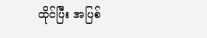ထိုင်ပြီး အပြစ်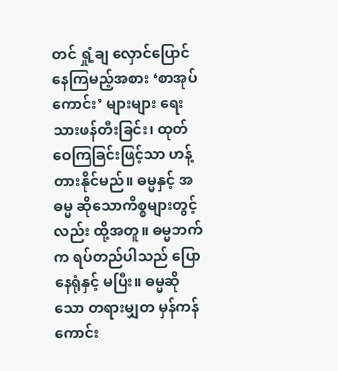တင် ရှုံ့ချ လှောင်ပြောင်နေကြမည့်အစား ‘စာအုပ်ကောင်း’ များများ ရေးသားဖန်တီးခြင်း၊ ထုတ်ဝေကြခြင်းဖြင့်သာ ဟန့်တားနိုင်မည်။ ဓမ္မနှင့် အဓမ္မ ဆိုသောကိစ္စများတွင့်လည်း ထို့အတူ။ ဓမ္မဘက်က ရပ်တည်ပါသည် ပြောနေရုံနှင့် မပြီး။ ဓမ္မဆိုသော တရားမျှတ မှန်ကန်ကောင်း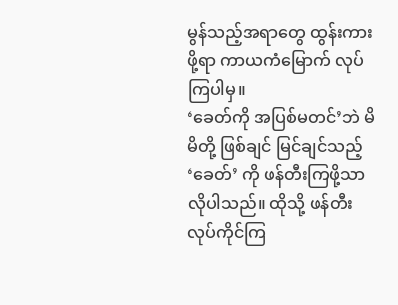မွန်သည့်အရာတွေ ထွန်းကားဖို့ရာ ကာယကံမြောက် လုပ်ကြပါမှ။
‘ခေတ်ကို အပြစ်မတင်’ဘဲ မိမိတို့ ဖြစ်ချင် မြင်ချင်သည့် ‘ခေတ်’ ကို ဖန်တီးကြဖို့သာ လိုပါသည်။ ထိုသို့ ဖန်တီး လုပ်ကိုင်ကြ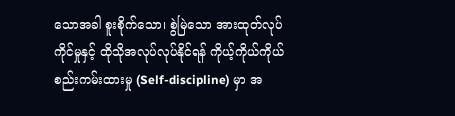သောအခါ စူးစိုက်သော၊ စွဲမြဲသော အားထုတ်လုပ်ကိုင်မှုနှင့် ထိုသိုအလုပ်လုပ်နိုင်ရန် ကိုယ့်ကိုယ်ကိုယ် စည်းကမ်းထားမှု (Self-discipline) မှာ အ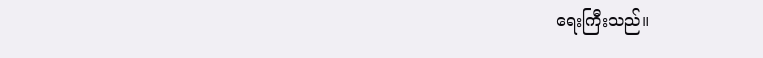ရေးကြီးသည်။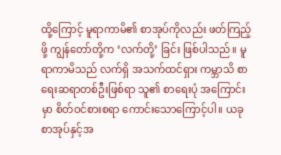ထို့ကြောင့် မူရာကာမိ၏ စာအုပ်ကိုလည်း ဖတ်ကြည့်ဖို့ ကျွန်တော်တို့က ‘လက်တို့’ ခြင်း ဖြစ်ပါသည်။ မူရာကာမိသည် လက်ရှိ အသက်ထင်ရှား ကမ္ဘာသိ စာရေးဆရာတစ်ဦးဖြစ်ရာ သူ၏ စာရေးပုံ အကြောင်း မှာ စိတ်ဝင်စားစရာ ကောင်းသောကြောင့်ပါ။ ယခု စာအုပ်နှင့်အ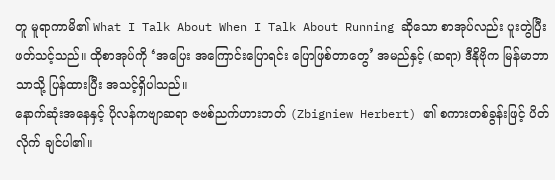တူ မူရာကာမိ၏ What I Talk About When I Talk About Running ဆိုသော စာအုပ်လည်း ပူးတွဲပြီး ဖတ်သင့်သည်။ ထိုစာအုပ်ကို ‘အပြေး အကြောင်းပြောရင်း ပြောဖြစ်တာတွေ’ အမည်နှင့် (ဆရာ) ဒီနိုဗိုက မြန်မာဘာသာသို့ ပြန်ထားပြီး အသင့်ရှိပါသည်။
နောက်ဆုံးအနေနှင့် ပိုလန်ကဗျာဆရာ ဇဗစ်ညက်ဟားဘတ် (Zbigniew Herbert) ၏ စကားတစ်ခွန်းဖြင့် ပိတ်လိုက် ချင်ပါ၏။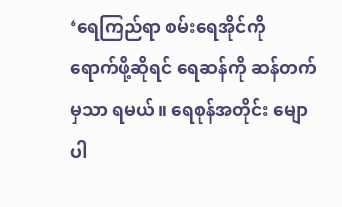‘ရေကြည်ရာ စမ်းရေအိုင်ကို ရောက်ဖို့ဆိုရင် ရေဆန်ကို ဆန်တက်မှသာ ရမယ်။ ရေစုန်အတိုင်း မျောပါ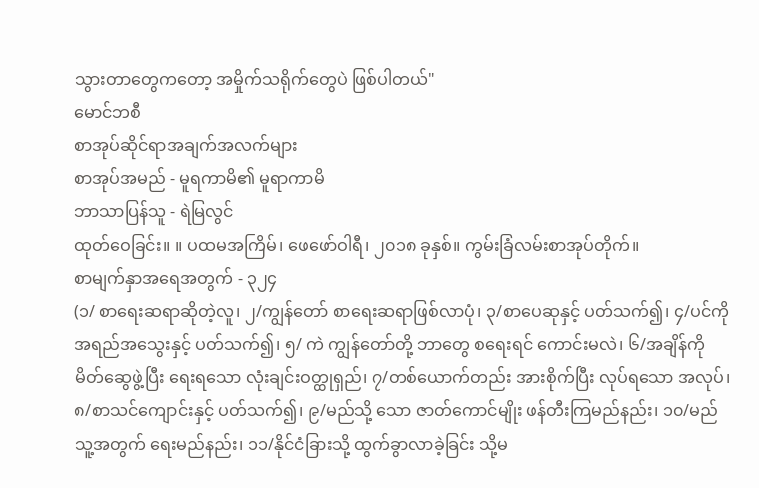သွားတာတွေကတော့ အမှိုက်သရိုက်တွေပဲ ဖြစ်ပါတယ်"
မောင်ဘစီ
စာအုပ်ဆိုင်ရာအချက်အလက်များ
စာအုပ်အမည် - မူရကာမိ၏ မူရာကာမိ
ဘာသာပြန်သူ - ရဲမြလွင်
ထုတ်ဝေခြင်း။ ။ ပထမအကြိမ်၊ ဖေဖော်ဝါရီ၊ ၂၀၁၈ ခုနှစ်။ ကွမ်းခြံလမ်းစာအုပ်တိုက်။
စာမျက်နှာအရေအတွက် - ၃၂၄
(၁/ စာရေးဆရာဆိုတဲ့လူ၊ ၂/ကျွန်တော် စာရေးဆရာဖြစ်လာပုံ၊ ၃/စာပေဆုနှင့် ပတ်သက်၍၊ ၄/ပင်ကိုအရည်အသွေးနှင့် ပတ်သက်၍၊ ၅/ ကဲ ကျွန်တော်တို့ ဘာတွေ စရေးရင် ကောင်းမလဲ၊ ၆/အချိန်ကို မိတ်ဆွေဖွဲ့ပြီး ရေးရသော လုံးချင်းဝတ္ထုရှည်၊ ၇/တစ်ယောက်တည်း အားစိုက်ပြီး လုပ်ရသော အလုပ်၊ ၈/စာသင်ကျောင်းနှင့် ပတ်သက်၍၊ ၉/မည်သို့ သော ဇာတ်ကောင်မျိုး ဖန်တီးကြမည်နည်း၊ ၁၀/မည်သူ့အတွက် ရေးမည်နည်း၊ ၁၁/နိုင်ငံခြားသို့ ထွက်ခွာလာခဲ့ခြင်း သို့မ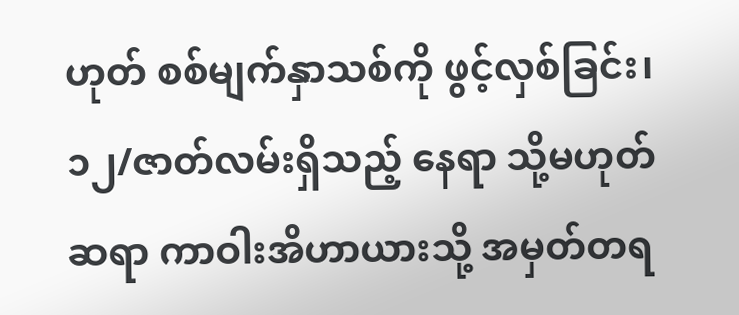ဟုတ် စစ်မျက်နှာသစ်ကို ဖွင့်လှစ်ခြင်း၊ ၁၂/ဇာတ်လမ်းရှိသည့် နေရာ သို့မဟုတ် ဆရာ ကာဝါးအိဟာယားသို့ အမှတ်တရ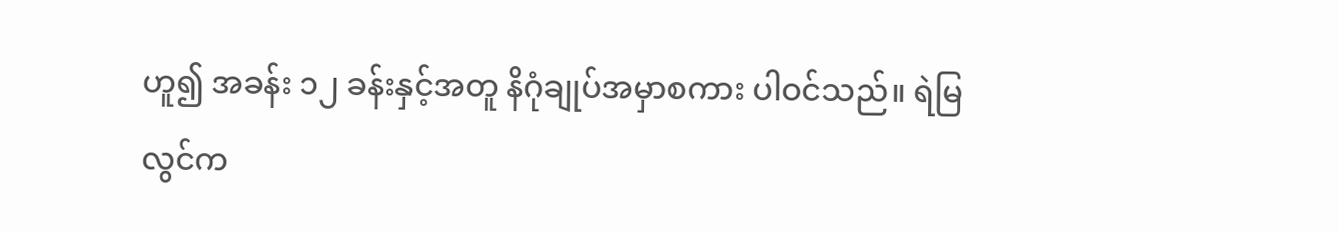ဟူ၍ အခန်း ၁၂ ခန်းနှင့်အတူ နိဂုံချုပ်အမှာစကား ပါဝင်သည်။ ရဲမြလွင်က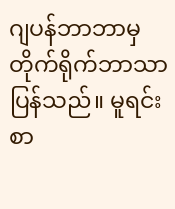ဂျပန်ဘာဘာမှ တိုက်ရိုက်ဘာသာပြန်သည်။ မူရင်း စာ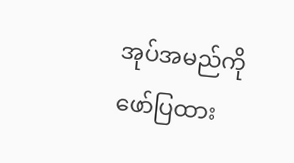အုပ်အမည်ကို ဖော်ပြထား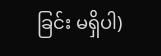ခြင်း မရှိပါ)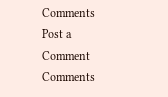Comments
Post a Comment
Comments